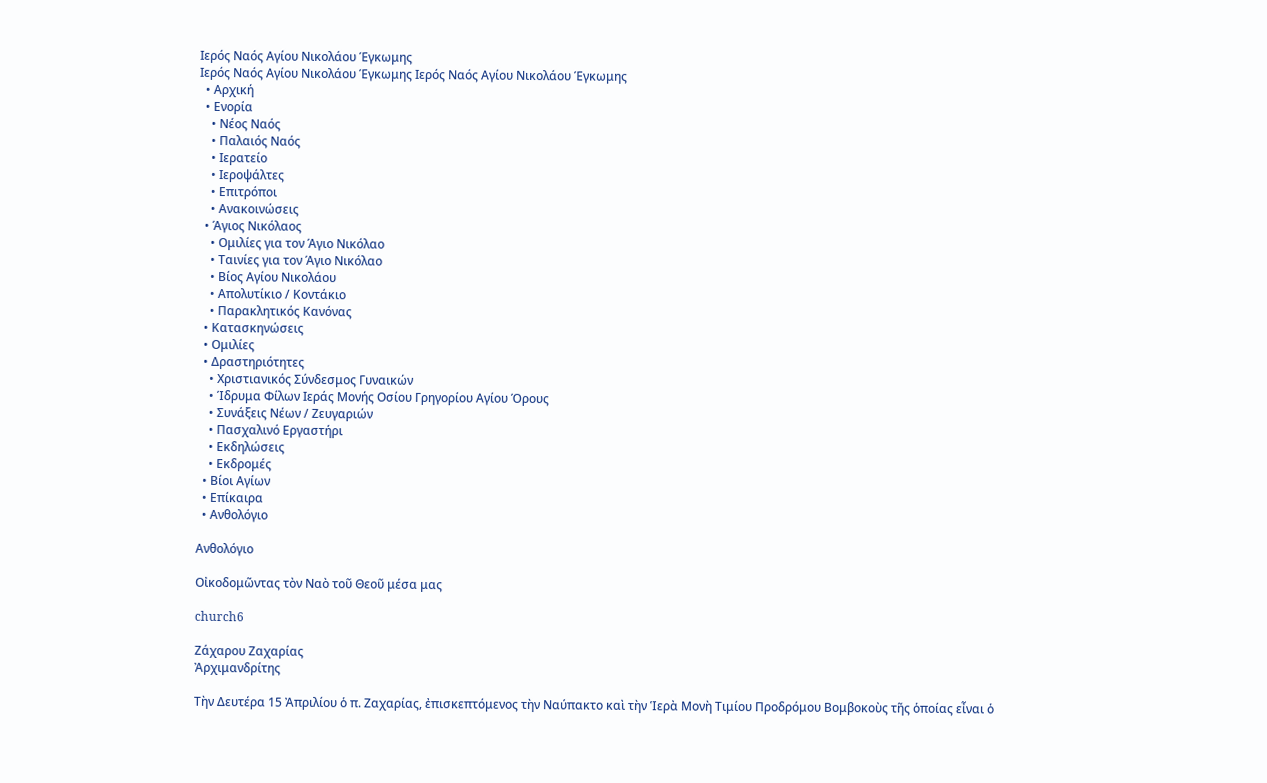Ιερός Ναός Αγίου Νικολάου Έγκωμης
Ιερός Ναός Αγίου Νικολάου Έγκωμης Ιερός Ναός Αγίου Νικολάου Έγκωμης
  • Αρχική
  • Ενορία
    • Νέος Ναός
    • Παλαιός Ναός
    • Ιερατείο
    • Ιεροψάλτες
    • Επιτρόποι
    • Ανακοινώσεις
  • Άγιος Νικόλαος
    • Ομιλίες για τον Άγιο Νικόλαο
    • Ταινίες για τον Άγιο Νικόλαο
    • Βίος Αγίου Νικολάου
    • Απολυτίκιο / Κοντάκιο
    • Παρακλητικός Κανόνας
  • Κατασκηνώσεις
  • Ομιλίες
  • Δραστηριότητες
    • Χριστιανικός Σύνδεσμος Γυναικών
    • Ίδρυμα Φίλων Ιεράς Μονής Οσίου Γρηγορίου Αγίου Όρους
    • Συνάξεις Νέων / Ζευγαριών
    • Πασχαλινό Εργαστήρι
    • Εκδηλώσεις
    • Εκδρομές
  • Βίοι Αγίων
  • Επίκαιρα
  • Ανθολόγιο

Ανθολόγιο

Οἰκοδομῶντας τὸν Ναὸ τοῦ Θεοῦ μέσα μας

church6

Ζάχαρου Ζαχαρίας
Ἀρχιμανδρίτης

Τὴν Δευτέρα 15 Ἀπριλίου ὁ π. Ζαχαρίας, ἐπισκεπτόμενος τὴν Ναύπακτο καὶ τὴν Ἱερὰ Μονὴ Τιμίου Προδρόμου Βομβοκοὺς τῆς ὁποίας εἶναι ὁ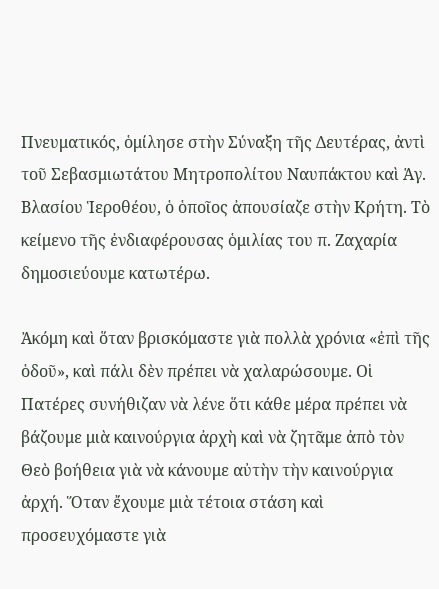Πνευματικός, ὁμίλησε στὴν Σύναξη τῆς Δευτέρας, ἀντὶ τοῦ Σεβασμιωτάτου Μητροπολίτου Ναυπάκτου καὶ Ἁγ. Βλασίου Ἱεροθέου, ὁ ὁποῖος ἀπουσίαζε στὴν Κρήτη. Τὸ κείμενο τῆς ἐνδιαφέρουσας ὁμιλίας του π. Ζαχαρία δημοσιεύουμε κατωτέρω.

Ἀκόμη καὶ ὅταν βρισκόμαστε γιὰ πολλὰ χρόνια «ἐπὶ τῆς ὁδοῦ», καὶ πάλι δὲν πρέπει νὰ χαλαρώσουμε. Οἱ Πατέρες συνήθιζαν νὰ λένε ὅτι κάθε μέρα πρέπει νὰ βάζουμε μιὰ καινούργια ἀρχὴ καὶ νὰ ζητᾶμε ἀπὸ τὸν Θεὸ βοήθεια γιὰ νὰ κάνουμε αὐτὴν τὴν καινούργια ἀρχή. Ὅταν ἔχουμε μιὰ τέτοια στάση καὶ προσευχόμαστε γιὰ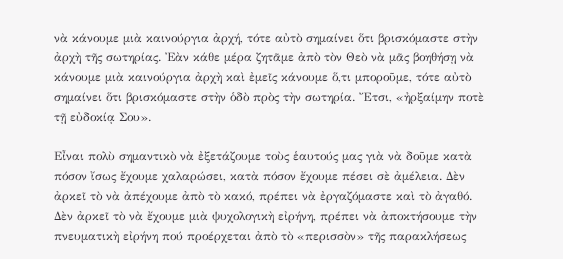νὰ κάνουμε μιὰ καινούργια ἀρχή, τότε αὐτὸ σημαίνει ὅτι βρισκόμαστε στὴν ἀρχὴ τῆς σωτηρίας. Ἐὰν κάθε μέρα ζητᾶμε ἀπὸ τὸν Θεὸ νὰ μᾶς βοηθήσῃ νὰ κάνουμε μιὰ καινούργια ἀρχὴ καὶ ἐμεῖς κάνουμε ὅ,τι μποροῦμε, τότε αὐτὸ σημαίνει ὅτι βρισκόμαστε στὴν ὁδὸ πρὸς τὴν σωτηρία. Ἔτσι, «ἠρξαίμην ποτὲ τῇ εὐδοκίᾳ Σου».

Εἶναι πολὺ σημαντικὸ νὰ ἐξετάζουμε τοὺς ἑαυτούς μας γιὰ νὰ δοῦμε κατὰ πόσον ἴσως ἔχουμε χαλαρώσει, κατὰ πόσον ἔχουμε πέσει σὲ ἀμέλεια. Δὲν ἀρκεῖ τὸ νὰ ἀπέχουμε ἀπὸ τὸ κακό, πρέπει νὰ ἐργαζόμαστε καὶ τὸ ἀγαθό. Δὲν ἀρκεῖ τὸ νὰ ἔχουμε μιὰ ψυχολογικὴ εἰρήνη, πρέπει νὰ ἀποκτήσουμε τὴν πνευματικὴ εἰρήνη πού προέρχεται ἀπὸ τὸ «περισσὸν» τῆς παρακλήσεως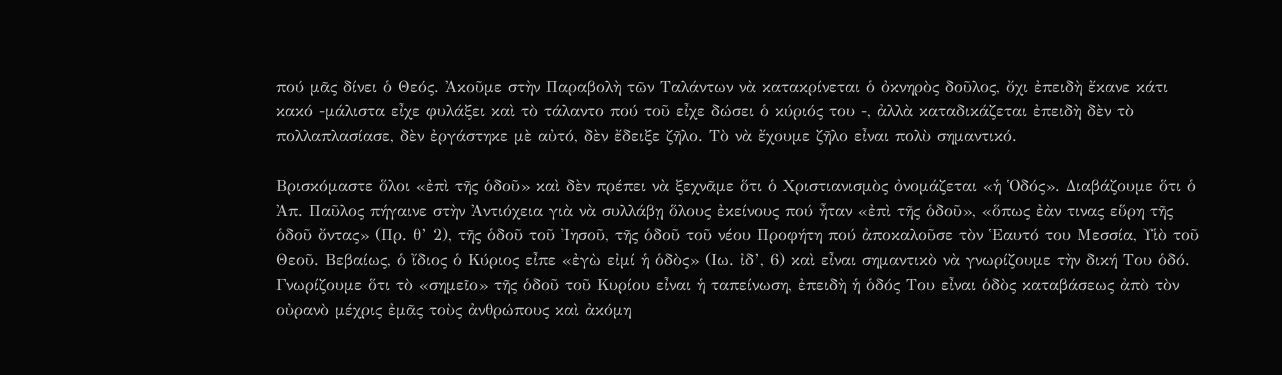πού μᾶς δίνει ὁ Θεός. Ἀκοῦμε στὴν Παραβολὴ τῶν Ταλάντων νὰ κατακρίνεται ὁ ὀκνηρὸς δοῦλος, ὄχι ἐπειδὴ ἔκανε κάτι κακό -μάλιστα εἶχε φυλάξει καὶ τὸ τάλαντο πού τοῦ εἶχε δώσει ὁ κύριός του -, ἀλλὰ καταδικάζεται ἐπειδὴ δὲν τὸ πολλαπλασίασε, δὲν ἐργάστηκε μὲ αὐτό, δὲν ἔδειξε ζῆλο. Τὸ νὰ ἔχουμε ζῆλο εἶναι πολὺ σημαντικό.

Βρισκόμαστε ὅλοι «ἐπὶ τῆς ὁδοῦ» καὶ δὲν πρέπει νὰ ξεχνᾶμε ὅτι ὁ Χριστιανισμὸς ὀνομάζεται «ἡ Ὁδός». Διαβάζουμε ὅτι ὁ Ἀπ. Παῦλος πήγαινε στὴν Ἀντιόχεια γιὰ νὰ συλλάβῃ ὅλους ἐκείνους πού ἦταν «ἐπὶ τῆς ὁδοῦ», «ὅπως ἐὰν τινας εὕρη τῆς ὁδοῦ ὄντας» (Πρ. θ’ 2), τῆς ὁδοῦ τοῦ Ἰησοῦ, τῆς ὁδοῦ τοῦ νέου Προφήτη πού ἀποκαλοῦσε τὸν Ἑαυτό του Μεσσία, Υἱὸ τοῦ Θεοῦ. Βεβαίως, ὁ ἴδιος ὁ Κύριος εἶπε «ἐγὼ εἰμί ἡ ὁδὸς» (Ιω. ἰδ’, 6) καὶ εἶναι σημαντικὸ νὰ γνωρίζουμε τὴν δική Του ὁδό. Γνωρίζουμε ὅτι τὸ «σημεῖο» τῆς ὁδοῦ τοῦ Κυρίου εἶναι ἡ ταπείνωση, ἐπειδὴ ἡ ὁδός Του εἶναι ὁδὸς καταβάσεως ἀπὸ τὸν οὐρανὸ μέχρις ἐμᾶς τοὺς ἀνθρώπους καὶ ἀκόμη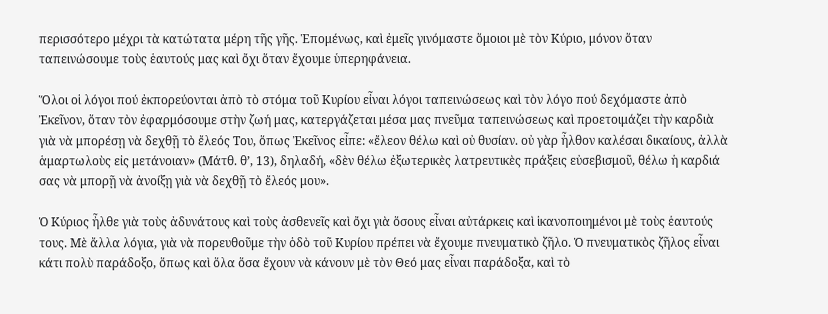περισσότερο μέχρι τὰ κατώτατα μέρη τῆς γῆς. Ἑπομένως, καὶ ἐμεῖς γινόμαστε ὅμοιοι μὲ τὸν Κύριο, μόνον ὅταν ταπεινώσουμε τοὺς ἑαυτούς μας καὶ ὄχι ὅταν ἔχουμε ὑπερηφάνεια.

Ὅλοι οἱ λόγοι πού ἐκπορεύονται ἀπὸ τὸ στόμα τοῦ Κυρίου εἶναι λόγοι ταπεινώσεως καὶ τὸν λόγο πού δεχόμαστε ἀπὸ Ἐκεῖνον, ὅταν τὸν ἐφαρμόσουμε στὴν ζωή μας, κατεργάζεται μέσα μας πνεῦμα ταπεινώσεως καὶ προετοιμάζει τὴν καρδιὰ γιὰ νὰ μπορέσῃ νὰ δεχθῇ τὸ ἔλεός Του, ὅπως Ἐκεῖνος εἶπε: «ἔλεον θέλω καὶ οὐ θυσίαν. οὐ γὰρ ἦλθον καλέσαι δικαίους, ἀλλὰ ἁμαρτωλοὺς εἰς μετάνοιαν» (Μάτθ. θ’, 13), δηλαδή, «δὲν θέλω ἐξωτερικὲς λατρευτικὲς πράξεις εὐσεβισμοῦ, θέλω ἡ καρδιά σας νὰ μπορῇ νὰ ἀνοίξῃ γιὰ νὰ δεχθῇ τὸ ἔλεός μου».

Ὁ Κύριος ἦλθε γιὰ τοὺς ἀδυνάτους καὶ τοὺς ἀσθενεῖς καὶ ὄχι γιὰ ὅσους εἶναι αὐτάρκεις καὶ ἱκανοποιημένοι μὲ τοὺς ἑαυτούς τους. Μὲ ἄλλα λόγια, γιὰ νὰ πορευθοῦμε τὴν ὁδὸ τοῦ Κυρίου πρέπει νὰ ἔχουμε πνευματικὸ ζῆλο. Ὁ πνευματικὸς ζῆλος εἶναι κάτι πολὺ παράδοξο, ὅπως καὶ ὅλα ὅσα ἔχουν νὰ κάνουν μὲ τὸν Θεό μας εἶναι παράδοξα, καὶ τὸ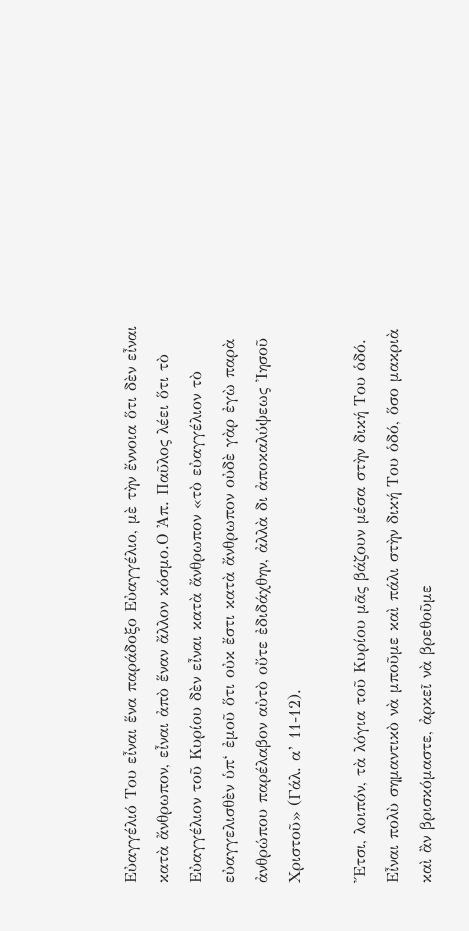Εὐαγγέλιό Του εἶναι ἕνα παράδοξο Εὐαγγέλιο, μὲ τὴν ἔννοια ὅτι δὲν εἶναι κατὰ ἄνθρωπον, εἶναι ἀπὸ ἕναν ἄλλον κόσμο.Ο Ἀπ. Παῦλος λέει ὅτι τὸ Εὐαγγέλιον τοῦ Κυρίου δὲν εἶναι κατὰ ἄνθρωπον «τὸ εὐαγγέλιον τὸ εὐαγγελισθὲν ὑπ‘ ἐμοῦ ὅτι οὐκ ἔστι κατὰ ἄνθρωπον οὐδὲ γὰρ ἐγὼ παρὰ ἀνθρώπου παρέλαβον αὐτὸ οὔτε ἐδιδάχθην, ἀλλὰ δι ἀποκαλύψεως Ἰησοῦ Χριστοῦ» (Γάλ. α’ 11-12).

Ἔτσι, λοιπόν, τὰ λόγια τοῦ Κυρίου μᾶς βάζουν μέσα στὴν δική Του ὁδό. Εἶναι πολὺ σημαντικὸ νὰ μποῦμε καὶ πάλι στὴν δική Του ὁδό, ὅσο μακριὰ καὶ ἂν βρισκόμαστε, ἀρκεῖ νὰ βρεθοῦμε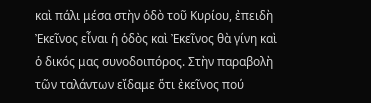καὶ πάλι μέσα στὴν ὁδὸ τοῦ Κυρίου, ἐπειδὴ Ἐκεῖνος εἶναι ἡ ὁδὸς καὶ Ἐκεῖνος θὰ γίνη καὶ ὁ δικός μας συνοδοιπόρος. Στὴν παραβολὴ τῶν ταλάντων εἴδαμε ὅτι ἐκεῖνος πού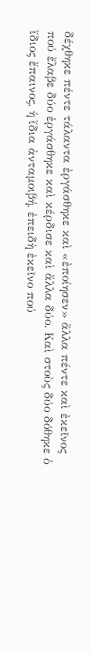δέχθηκε πέντε τάλαντα ἐργάσθηκε καὶ «ἐποίησεν» ἄλλα πέντε καὶ ἐκεῖνος πού ἔλαβε δύο ἐργάσθηκε καὶ κέρδισε καὶ ἄλλα δύο. Καὶ στοὺς δύο δόθηκε ὁ ἴδιος ἔπαινος, ἡ ἴδια ἀνταμοιβή, ἐπειδὴ ἐκεῖνο πού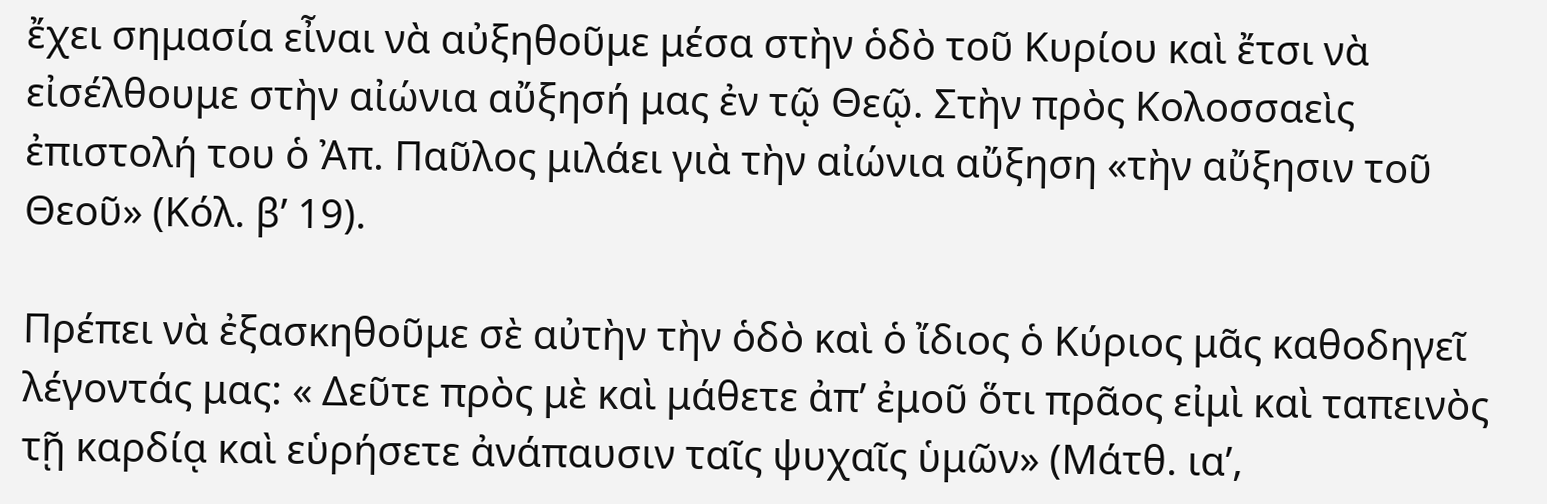ἔχει σημασία εἶναι νὰ αὐξηθοῦμε μέσα στὴν ὁδὸ τοῦ Κυρίου καὶ ἔτσι νὰ εἰσέλθουμε στὴν αἰώνια αὔξησή μας ἐν τῷ Θεῷ. Στὴν πρὸς Κολοσσαεὶς ἐπιστολή του ὁ Ἀπ. Παῦλος μιλάει γιὰ τὴν αἰώνια αὔξηση «τὴν αὔξησιν τοῦ Θεοῦ» (Κόλ. β’ 19).

Πρέπει νὰ ἐξασκηθοῦμε σὲ αὐτὴν τὴν ὁδὸ καὶ ὁ ἴδιος ὁ Κύριος μᾶς καθοδηγεῖ λέγοντάς μας: « Δεῦτε πρὸς μὲ καὶ μάθετε ἀπ’ ἐμοῦ ὅτι πρᾶος εἰμὶ καὶ ταπεινὸς τῇ καρδίᾳ καὶ εὑρήσετε ἀνάπαυσιν ταῖς ψυχαῖς ὑμῶν» (Μάτθ. ια’,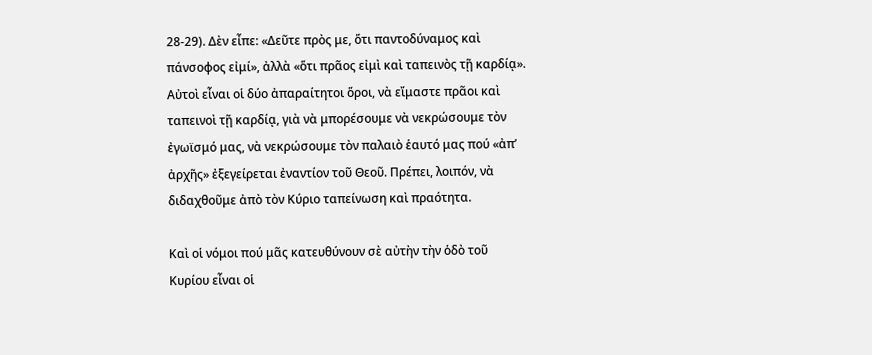28-29). Δὲν εἶπε: «Δεῦτε πρὸς με, ὅτι παντοδύναμος καὶ πάνσοφος εἰμί», ἀλλὰ «ὅτι πρᾶος εἰμὶ καὶ ταπεινὸς τῇ καρδίᾳ». Αὐτοὶ εἶναι οἱ δύο ἀπαραίτητοι ὅροι, νὰ εἴμαστε πρᾶοι καὶ ταπεινοὶ τῇ καρδίᾳ, γιὰ νὰ μπορέσουμε νὰ νεκρώσουμε τὸν ἐγωϊσμό μας, νὰ νεκρώσουμε τὸν παλαιὸ ἑαυτό μας πού «ἀπ’ ἀρχῆς» ἐξεγείρεται ἐναντίον τοῦ Θεοῦ. Πρέπει, λοιπόν, νὰ διδαχθοῦμε ἀπὸ τὸν Κύριο ταπείνωση καὶ πραότητα.

Καὶ οἱ νόμοι πού μᾶς κατευθύνουν σὲ αὐτὴν τὴν ὁδὸ τοῦ Κυρίου εἶναι οἱ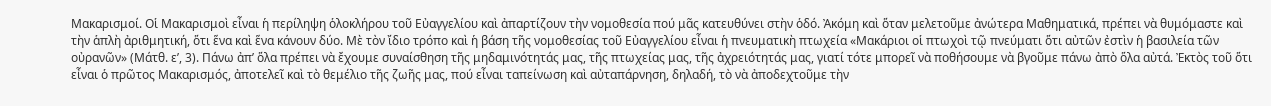Μακαρισμοί. Οἱ Μακαρισμοὶ εἶναι ἡ περίληψη ὁλοκλήρου τοῦ Εὐαγγελίου καὶ ἀπαρτίζουν τὴν νομοθεσία πού μᾶς κατευθύνει στὴν ὁδό. Ἀκόμη καὶ ὅταν μελετοῦμε ἀνώτερα Μαθηματικά, πρέπει νὰ θυμόμαστε καὶ τὴν ἁπλὴ ἀριθμητική, ὅτι ἕνα καὶ ἕνα κάνουν δύο. Μὲ τὸν ἴδιο τρόπο καὶ ἡ βάση τῆς νομοθεσίας τοῦ Εὐαγγελίου εἶναι ἡ πνευματικὴ πτωχεία «Μακάριοι οἱ πτωχοὶ τῷ πνεύματι ὅτι αὐτῶν ἐστὶν ἡ βασιλεία τῶν οὐρανῶν» (Μάτθ. ε’, 3). Πάνω ἀπ’ ὅλα πρέπει νὰ ἔχουμε συναίσθηση τῆς μηδαμινότητάς μας, τῆς πτωχείας μας, τῆς ἀχρειότητάς μας, γιατί τότε μπορεῖ νὰ ποθήσουμε νὰ βγοῦμε πάνω ἀπὸ ὅλα αὐτά. Ἐκτὸς τοῦ ὅτι εἶναι ὁ πρῶτος Μακαρισμός, ἀποτελεῖ καὶ τὸ θεμέλιο τῆς ζωῆς μας, πού εἶναι ταπείνωση καὶ αὐταπάρνηση, δηλαδή, τὸ νὰ ἀποδεχτοῦμε τὴν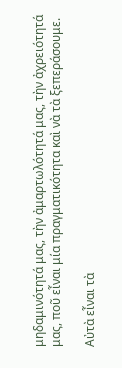μηδαμινότητά μας, τὴν ἀμαρτωλότητά μας, τὴν ἀχρειότητά μας, ποῦ εἶναι μία πραγματικότητα καὶ νὰ τὰ ξεπεράσουμε.

Αὐτὰ εἶναι τὰ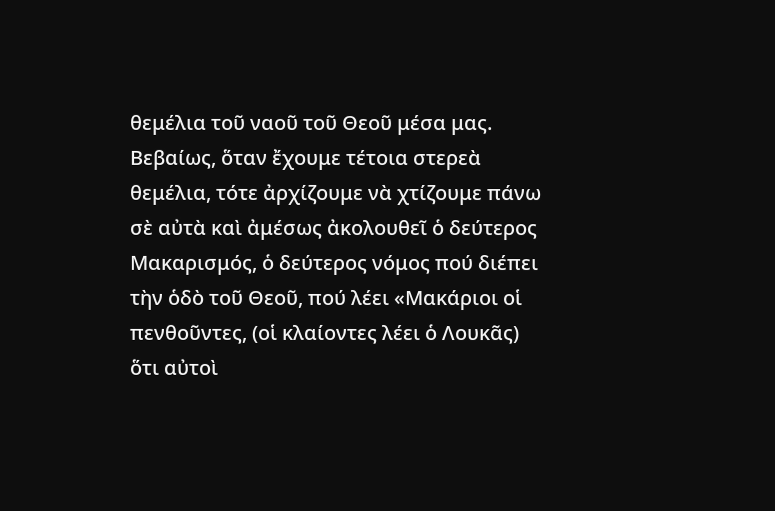θεμέλια τοῦ ναοῦ τοῦ Θεοῦ μέσα μας. Βεβαίως, ὅταν ἔχουμε τέτοια στερεὰ θεμέλια, τότε ἀρχίζουμε νὰ χτίζουμε πάνω σὲ αὐτὰ καὶ ἀμέσως ἀκολουθεῖ ὁ δεύτερος Μακαρισμός, ὁ δεύτερος νόμος πού διέπει τὴν ὁδὸ τοῦ Θεοῦ, πού λέει «Μακάριοι οἱ πενθοῦντες, (οἱ κλαίοντες λέει ὁ Λουκᾶς) ὅτι αὐτοὶ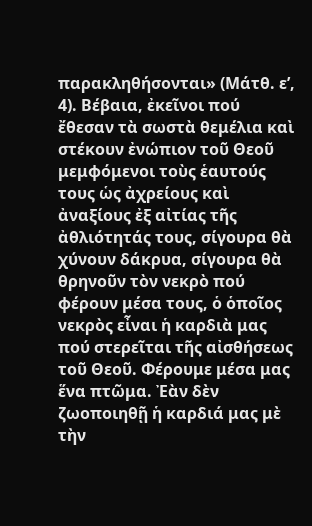παρακληθήσονται» (Μάτθ. ε’, 4). Βέβαια, ἐκεῖνοι πού ἔθεσαν τὰ σωστὰ θεμέλια καὶ στέκουν ἐνώπιον τοῦ Θεοῦ μεμφόμενοι τοὺς ἑαυτούς τους ὡς ἀχρείους καὶ ἀναξίους ἐξ αἰτίας τῆς ἀθλιότητάς τους, σίγουρα θὰ χύνουν δάκρυα, σίγουρα θὰ θρηνοῦν τὸν νεκρὸ πού φέρουν μέσα τους, ὁ ὁποῖος νεκρὸς εἶναι ἡ καρδιὰ μας πού στερεῖται τῆς αἰσθήσεως τοῦ Θεοῦ. Φέρουμε μέσα μας ἕνα πτῶμα. Ἐὰν δὲν ζωοποιηθῇ ἡ καρδιά μας μὲ τὴν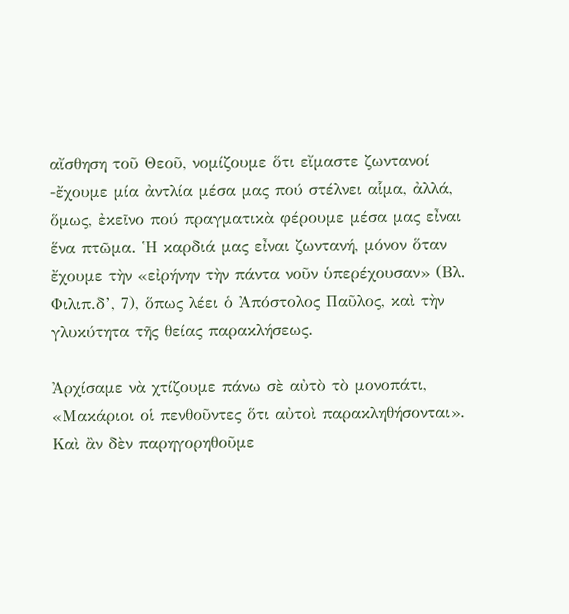αἴσθηση τοῦ Θεοῦ, νομίζουμε ὅτι εἴμαστε ζωντανοί -ἔχουμε μία ἀντλία μέσα μας πού στέλνει αἷμα, ἀλλά, ὅμως, ἐκεῖνο πού πραγματικὰ φέρουμε μέσα μας εἶναι ἕνα πτῶμα. Ἡ καρδιά μας εἶναι ζωντανή, μόνον ὅταν ἔχουμε τὴν «εἰρήνην τὴν πάντα νοῦν ὑπερέχουσαν» (Βλ. Φιλιπ.δ’, 7), ὅπως λέει ὁ Ἀπόστολος Παῦλος, καὶ τὴν γλυκύτητα τῆς θείας παρακλήσεως.

Ἀρχίσαμε νὰ χτίζουμε πάνω σὲ αὐτὸ τὸ μονοπάτι, «Μακάριοι οἱ πενθοῦντες ὅτι αὐτοὶ παρακληθήσονται». Καὶ ἂν δὲν παρηγορηθοῦμε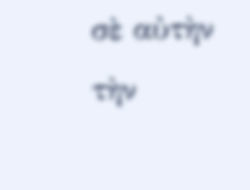σὲ αὐτὴν τὴν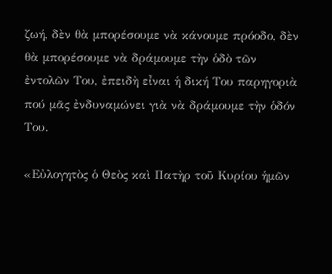ζωή, δὲν θὰ μπορέσουμε νὰ κάνουμε πρόοδο, δὲν θὰ μπορέσουμε νὰ δράμουμε τὴν ὁδὸ τῶν ἐντολῶν Του, ἐπειδὴ εἶναι ἡ δική Του παρηγοριὰ πού μᾶς ἐνδυναμώνει γιὰ νὰ δράμουμε τὴν ὁδόν Του.

«Εὐλογητὸς ὁ Θεὸς καὶ Πατὴρ τοῦ Κυρίου ἡμῶν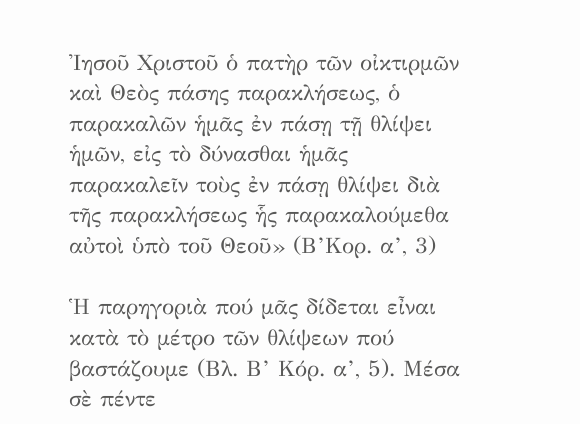Ἰησοῦ Χριστοῦ ὁ πατὴρ τῶν οἰκτιρμῶν καὶ Θεὸς πάσης παρακλήσεως, ὁ παρακαλῶν ἡμᾶς ἐν πάσῃ τῇ θλίψει ἡμῶν, εἰς τὸ δύνασθαι ἡμᾶς παρακαλεῖν τοὺς ἐν πάσῃ θλίψει διὰ τῆς παρακλήσεως ἧς παρακαλούμεθα αὐτοὶ ὑπὸ τοῦ Θεοῦ» (Β’Κορ. α’, 3)

Ἡ παρηγοριὰ πού μᾶς δίδεται εἶναι κατὰ τὸ μέτρο τῶν θλίψεων πού βαστάζουμε (Βλ. Β’ Κόρ. α’, 5). Μέσα σὲ πέντε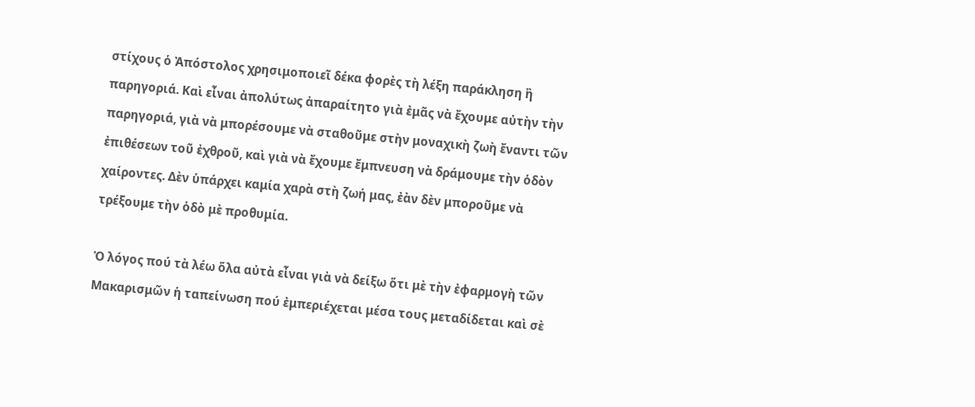στίχους ὁ Ἀπόστολος χρησιμοποιεῖ δέκα φορὲς τὴ λέξη παράκληση ἢ παρηγοριά. Καὶ εἶναι ἀπολύτως ἀπαραίτητο γιὰ ἐμᾶς νὰ ἔχουμε αὐτὴν τὴν παρηγοριά, γιὰ νὰ μπορέσουμε νὰ σταθοῦμε στὴν μοναχικὴ ζωὴ ἔναντι τῶν ἐπιθέσεων τοῦ ἐχθροῦ, καὶ γιὰ νὰ ἔχουμε ἔμπνευση νὰ δράμουμε τὴν ὁδὸν χαίροντες. Δὲν ὑπάρχει καμία χαρὰ στὴ ζωή μας, ἐὰν δὲν μποροῦμε νὰ τρέξουμε τὴν ὁδὸ μὲ προθυμία.

Ὁ λόγος πού τὰ λέω ὅλα αὐτὰ εἶναι γιὰ νὰ δείξω ὅτι μὲ τὴν ἐφαρμογὴ τῶν Μακαρισμῶν ἡ ταπείνωση πού ἐμπεριέχεται μέσα τους μεταδίδεται καὶ σὲ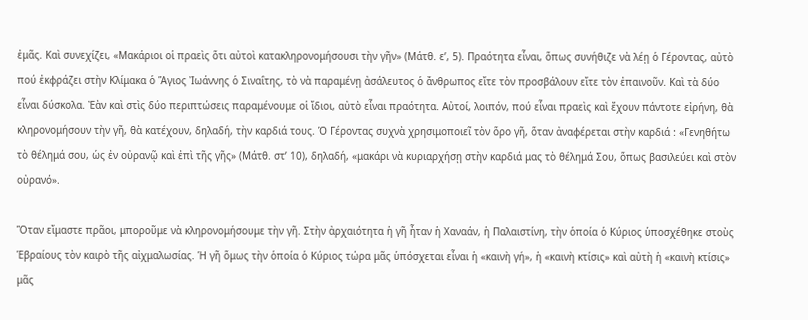ἐμᾶς. Καὶ συνεχίζει, «Μακάριοι οἱ πραεὶς ὅτι αὐτοὶ κατακληρονομήσουσι τὴν γῆν» (Μάτθ. ε’, 5). Πραότητα εἶναι, ὅπως συνήθιζε νὰ λέῃ ὁ Γέροντας, αὐτὸ πού ἐκφράζει στὴν Κλίμακα ὁ Ἅγιος Ἰωάννης ὁ Σιναΐτης, τὸ νὰ παραμένῃ ἀσάλευτος ὁ ἄνθρωπος εἴτε τὸν προσβάλουν εἴτε τὸν ἐπαινοῦν. Καὶ τὰ δύο εἶναι δύσκολα. Ἐὰν καὶ στὶς δύο περιπτώσεις παραμένουμε οἱ ἴδιοι, αὐτὸ εἶναι πραότητα. Αὐτοί, λοιπόν, πού εἶναι πραεὶς καὶ ἔχουν πάντοτε εἰρήνη, θὰ κληρονομήσουν τὴν γῆ, θὰ κατέχουν, δηλαδή, τὴν καρδιά τους. Ὁ Γέροντας συχνὰ χρησιμοποιεῖ τὸν ὅρο γῆ, ὅταν ἀναφέρεται στὴν καρδιά : «Γενηθήτω τὸ θέλημά σου, ὡς ἐν οὐρανῷ καὶ ἐπὶ τῆς γῆς» (Μάτθ. στ’ 10), δηλαδή, «μακάρι νὰ κυριαρχήσῃ στὴν καρδιά μας τὸ θέλημά Σου, ὅπως βασιλεύει καὶ στὸν οὐρανό».

Ὅταν εἴμαστε πρᾶοι, μποροῦμε νὰ κληρονομήσουμε τὴν γῆ. Στὴν ἀρχαιότητα ἡ γῆ ἦταν ἡ Χαναάν, ἡ Παλαιστίνη, τὴν ὁποία ὁ Κύριος ὑποσχέθηκε στοὺς Ἑβραίους τὸν καιρὸ τῆς αἰχμαλωσίας. Ἡ γῆ ὅμως τὴν ὁποία ὁ Κύριος τώρα μᾶς ὑπόσχεται εἶναι ἡ «καινὴ γή», ἡ «καινὴ κτίσις» καὶ αὐτὴ ἡ «καινὴ κτίσις» μᾶς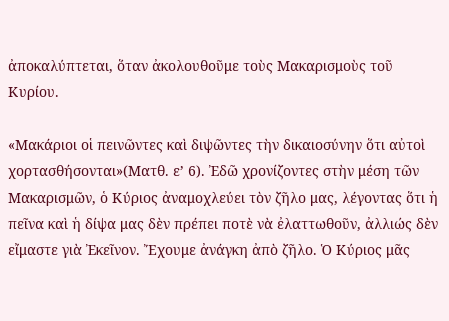ἀποκαλύπτεται, ὅταν ἀκολουθοῦμε τοὺς Μακαρισμοὺς τοῦ Κυρίου.

«Μακάριοι οἱ πεινῶντες καὶ διψῶντες τὴν δικαιοσύνην ὅτι αὐτοὶ χορτασθήσονται»(Ματθ. ε’ 6). Ἐδῶ χρονίζοντες στὴν μέση τῶν Μακαρισμῶν, ὁ Κύριος ἀναμοχλεύει τὸν ζῆλο μας, λέγοντας ὅτι ἡ πεῖνα καὶ ἡ δίψα μας δὲν πρέπει ποτὲ νὰ ἐλαττωθοῦν, ἀλλιώς δὲν εἴμαστε γιὰ Ἐκεῖνον. Ἔχουμε ἀνάγκη ἀπὸ ζῆλο. Ὁ Κύριος μᾶς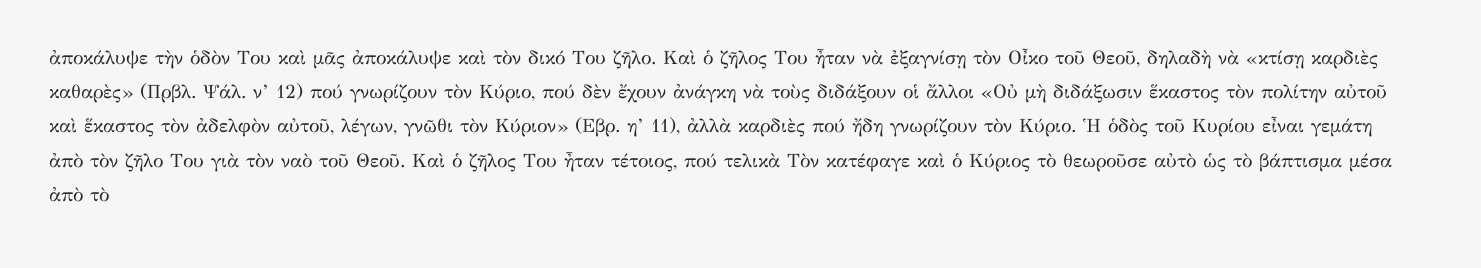ἀποκάλυψε τὴν ὁδὸν Του καὶ μᾶς ἀποκάλυψε καὶ τὸν δικό Του ζῆλο. Καὶ ὁ ζῆλος Του ἦταν νὰ ἐξαγνίσῃ τὸν Οἶκο τοῦ Θεοῦ, δηλαδὴ νὰ «κτίσῃ καρδιὲς καθαρὲς» (Πρβλ. Ψάλ. ν’ 12) πού γνωρίζουν τὸν Κύριο, πού δὲν ἔχουν ἀνάγκη νὰ τοὺς διδάξουν οἱ ἄλλοι «Οὐ μὴ διδάξωσιν ἕκαστος τὸν πολίτην αὐτοῦ καὶ ἕκαστος τὸν ἀδελφὸν αὐτοῦ, λέγων, γνῶθι τὸν Κύριον» (Εβρ. η’ 11), ἀλλὰ καρδιὲς πού ἤδη γνωρίζουν τὸν Κύριο. Ἡ ὁδὸς τοῦ Κυρίου εἶναι γεμάτη ἀπὸ τὸν ζῆλο Του γιὰ τὸν ναὸ τοῦ Θεοῦ. Καὶ ὁ ζῆλος Του ἦταν τέτοιος, πού τελικὰ Τὸν κατέφαγε καὶ ὁ Κύριος τὸ θεωροῦσε αὐτὸ ὡς τὸ βάπτισμα μέσα ἀπὸ τὸ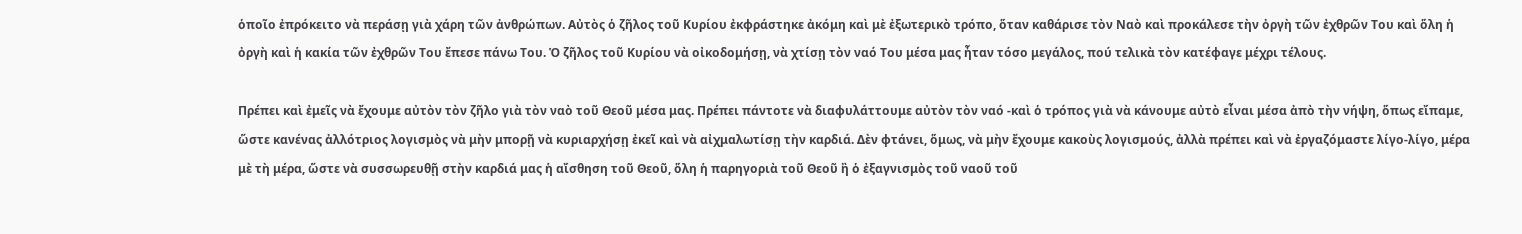ὁποῖο ἐπρόκειτο νὰ περάσῃ γιὰ χάρη τῶν ἀνθρώπων. Αὐτὸς ὁ ζῆλος τοῦ Κυρίου ἐκφράστηκε ἀκόμη καὶ μὲ ἐξωτερικὸ τρόπο, ὅταν καθάρισε τὸν Ναὸ καὶ προκάλεσε τὴν ὀργὴ τῶν ἐχθρῶν Του καὶ ὅλη ἡ ὀργὴ καὶ ἡ κακία τῶν ἐχθρῶν Του ἔπεσε πάνω Του. Ὁ ζῆλος τοῦ Κυρίου νὰ οἰκοδομήσῃ, νὰ χτίσῃ τὸν ναό Του μέσα μας ἦταν τόσο μεγάλος, πού τελικὰ τὸν κατέφαγε μέχρι τέλους.

Πρέπει καὶ ἐμεῖς νὰ ἔχουμε αὐτὸν τὸν ζῆλο γιὰ τὸν ναὸ τοῦ Θεοῦ μέσα μας. Πρέπει πάντοτε νὰ διαφυλάττουμε αὐτὸν τὸν ναό -καὶ ὁ τρόπος γιὰ νὰ κάνουμε αὐτὸ εἶναι μέσα ἀπὸ τὴν νήψη, ὅπως εἴπαμε, ὥστε κανένας ἀλλότριος λογισμὸς νὰ μὴν μπορῇ νὰ κυριαρχήσῃ ἐκεῖ καὶ νὰ αἰχμαλωτίσῃ τὴν καρδιά. Δὲν φτάνει, ὅμως, νὰ μὴν ἔχουμε κακοὺς λογισμούς, ἀλλὰ πρέπει καὶ νὰ ἐργαζόμαστε λίγο-λίγο, μέρα μὲ τὴ μέρα, ὥστε νὰ συσσωρευθῇ στὴν καρδιά μας ἡ αἴσθηση τοῦ Θεοῦ, ὅλη ἡ παρηγοριὰ τοῦ Θεοῦ ἢ ὁ ἐξαγνισμὸς τοῦ ναοῦ τοῦ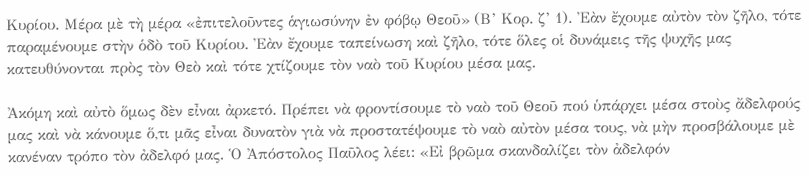Κυρίου. Μέρα μὲ τὴ μέρα «ἐπιτελοῦντες ἁγιωσύνην ἐν φόβῳ Θεοῦ» (Β’ Κορ. ζ’ 1). Ἐὰν ἔχουμε αὐτὸν τὸν ζῆλο, τότε παραμένουμε στὴν ὁδὸ τοῦ Κυρίου. Ἐὰν ἔχουμε ταπείνωση καὶ ζῆλο, τότε ὅλες οἱ δυνάμεις τῆς ψυχῆς μας κατευθύνονται πρὸς τὸν Θεὸ καὶ τότε χτίζουμε τὸν ναὸ τοῦ Κυρίου μέσα μας.

Ἀκόμη καὶ αὐτὸ ὅμως δὲν εἶναι ἀρκετό. Πρέπει νὰ φροντίσουμε τὸ ναὸ τοῦ Θεοῦ πού ὑπάρχει μέσα στοὺς ἄδελφούς μας καὶ νὰ κάνουμε ὅ,τι μᾶς εἶναι δυνατὸν γιὰ νὰ προστατέψουμε τὸ ναὸ αὐτὸν μέσα τους, νὰ μὴν προσβάλουμε μὲ κανέναν τρόπο τὸν ἀδελφό μας. Ὁ Ἀπόστολος Παῦλος λέει: «Εἰ βρῶμα σκανδαλίζει τὸν ἀδελφόν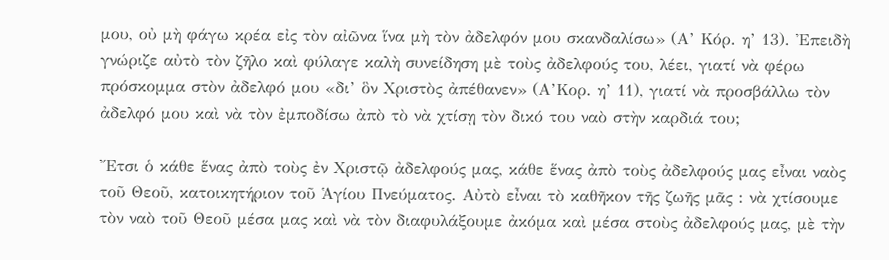μου, οὐ μὴ φάγω κρέα εἰς τὸν αἰῶνα ἵνα μὴ τὸν ἀδελφόν μου σκανδαλίσω» (Α’ Κόρ. η’ 13). Ἐπειδὴ γνώριζε αὐτὸ τὸν ζῆλο καὶ φύλαγε καλὴ συνείδηση μὲ τοὺς ἀδελφούς του, λέει, γιατί νὰ φέρω πρόσκομμα στὸν ἀδελφό μου «δι’ ὃν Χριστὸς ἀπέθανεν» (Α’Κορ. η’ 11), γιατί νὰ προσβάλλω τὸν ἀδελφό μου καὶ νὰ τὸν ἐμποδίσω ἀπὸ τὸ νὰ χτίσῃ τὸν δικό του ναὸ στὴν καρδιά του;

Ἔτσι ὁ κάθε ἕνας ἀπὸ τοὺς ἐν Χριστῷ ἀδελφούς μας, κάθε ἕνας ἀπὸ τοὺς ἀδελφούς μας εἶναι ναὸς τοῦ Θεοῦ, κατοικητήριον τοῦ Ἁγίου Πνεύματος. Αὐτὸ εἶναι τὸ καθῆκον τῆς ζωῆς μᾶς : νὰ χτίσουμε τὸν ναὸ τοῦ Θεοῦ μέσα μας καὶ νὰ τὸν διαφυλάξουμε ἀκόμα καὶ μέσα στοὺς ἀδελφούς μας, μὲ τὴν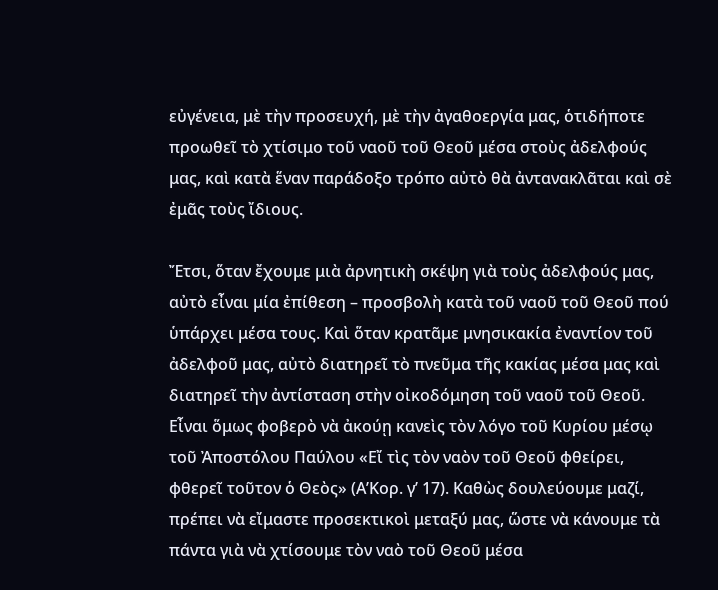εὐγένεια, μὲ τὴν προσευχή, μὲ τὴν ἀγαθοεργία μας, ὁτιδήποτε προωθεῖ τὸ χτίσιμο τοῦ ναοῦ τοῦ Θεοῦ μέσα στοὺς ἀδελφούς μας, καὶ κατὰ ἕναν παράδοξο τρόπο αὐτὸ θὰ ἀντανακλᾶται καὶ σὲ ἐμᾶς τοὺς ἴδιους.

Ἔτσι, ὅταν ἔχουμε μιὰ ἀρνητικὴ σκέψη γιὰ τοὺς ἀδελφούς μας, αὐτὸ εἶναι μία ἐπίθεση – προσβολὴ κατὰ τοῦ ναοῦ τοῦ Θεοῦ πού ὑπάρχει μέσα τους. Καὶ ὅταν κρατᾶμε μνησικακία ἐναντίον τοῦ ἀδελφοῦ μας, αὐτὸ διατηρεῖ τὸ πνεῦμα τῆς κακίας μέσα μας καὶ διατηρεῖ τὴν ἀντίσταση στὴν οἰκοδόμηση τοῦ ναοῦ τοῦ Θεοῦ. Εἶναι ὅμως φοβερὸ νὰ ἀκούῃ κανεὶς τὸν λόγο τοῦ Κυρίου μέσῳ τοῦ Ἀποστόλου Παύλου «Εἴ τὶς τὸν ναὸν τοῦ Θεοῦ φθείρει, φθερεῖ τοῦτον ὁ Θεὸς» (Α’Κορ. γ’ 17). Καθὼς δουλεύουμε μαζί, πρέπει νὰ εἴμαστε προσεκτικοὶ μεταξύ μας, ὥστε νὰ κάνουμε τὰ πάντα γιὰ νὰ χτίσουμε τὸν ναὸ τοῦ Θεοῦ μέσα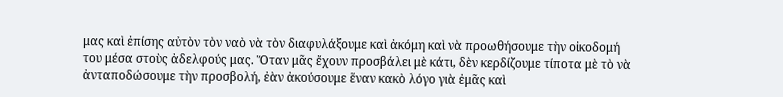μας καὶ ἐπίσης αὐτὸν τὸν ναὸ νὰ τὸν διαφυλάξουμε καὶ ἀκόμη καὶ νὰ προωθήσουμε τὴν οἰκοδομή του μέσα στοὺς ἀδελφούς μας. Ὅταν μᾶς ἔχουν προσβάλει μὲ κάτι, δὲν κερδίζουμε τίποτα μὲ τὸ νὰ ἀνταποδώσουμε τὴν προσβολή, ἐὰν ἀκούσουμε ἕναν κακὸ λόγο γιὰ ἐμᾶς καὶ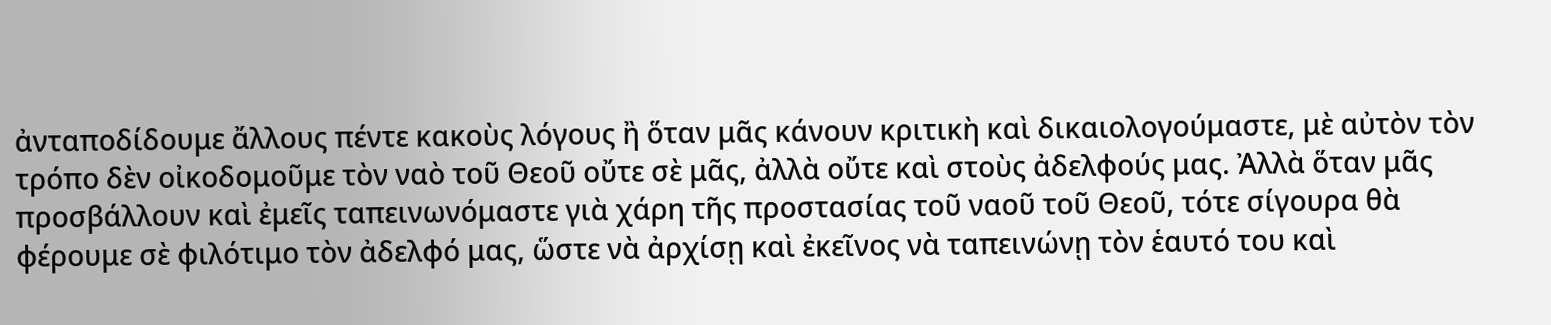ἀνταποδίδουμε ἄλλους πέντε κακοὺς λόγους ἢ ὅταν μᾶς κάνουν κριτικὴ καὶ δικαιολογούμαστε, μὲ αὐτὸν τὸν τρόπο δὲν οἰκοδομοῦμε τὸν ναὸ τοῦ Θεοῦ οὔτε σὲ μᾶς, ἀλλὰ οὔτε καὶ στοὺς ἀδελφούς μας. Ἀλλὰ ὅταν μᾶς προσβάλλουν καὶ ἐμεῖς ταπεινωνόμαστε γιὰ χάρη τῆς προστασίας τοῦ ναοῦ τοῦ Θεοῦ, τότε σίγουρα θὰ φέρουμε σὲ φιλότιμο τὸν ἀδελφό μας, ὥστε νὰ ἀρχίσῃ καὶ ἐκεῖνος νὰ ταπεινώνῃ τὸν ἑαυτό του καὶ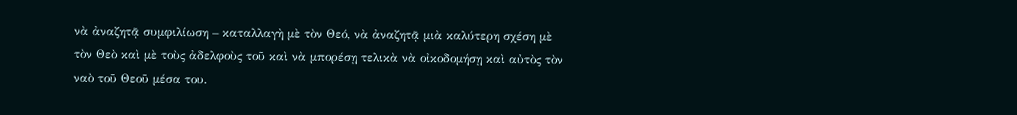νὰ ἀναζητᾷ συμφιλίωση – καταλλαγὴ μὲ τὸν Θεό, νὰ ἀναζητᾷ μιὰ καλύτερη σχέση μὲ τὸν Θεὸ καὶ μὲ τοὺς ἀδελφοὺς τοῦ καὶ νὰ μπορέσῃ τελικὰ νὰ οἰκοδομήσῃ καὶ αὐτὸς τὸν ναὸ τοῦ Θεοῦ μέσα του.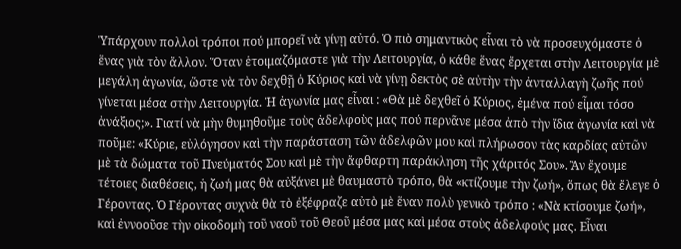Ὑπάρχουν πολλοὶ τρόποι πού μπορεῖ νὰ γίνῃ αὐτό. Ὁ πιὸ σημαντικὸς εἶναι τὸ νὰ προσευχόμαστε ὁ ἕνας γιὰ τὸν ἄλλον. Ὅταν ἑτοιμαζόμαστε γιὰ τὴν Λειτουργία, ὁ κάθε ἕνας ἔρχεται στὴν Λειτουργία μὲ μεγάλη ἀγωνία, ὥστε νὰ τὸν δεχθῇ ὁ Κύριος καὶ νὰ γίνῃ δεκτὸς σὲ αὐτὴν τὴν ἀνταλλαγὴ ζωῆς πού γίνεται μέσα στὴν Λειτουργία. Ἡ ἀγωνία μας εἶναι : «Θὰ μὲ δεχθεῖ ὁ Κύριος, ἐμένα πού εἶμαι τόσο ἀνάξιος;». Γιατί νὰ μὴν θυμηθοῦμε τοὺς ἀδελφοὺς μας πού περνᾶνε μέσα ἀπὸ τὴν ἴδια ἀγωνία καὶ νὰ ποῦμε: «Κύριε, εὐλόγησον καὶ τὴν παράσταση τῶν ἀδελφῶν μου καὶ πλήρωσον τὰς καρδίας αὐτῶν μὲ τὰ δώματα τοῦ Πνεύματός Σου καὶ μὲ τὴν ἄφθαρτη παράκληση τῆς χάριτός Σου». Ἂν ἔχουμε τέτοιες διαθέσεις, ἡ ζωή μας θὰ αὐξάνει μὲ θαυμαστὸ τρόπο, θὰ «κτίζουμε τὴν ζωή», ὅπως θὰ ἔλεγε ὁ Γέροντας. Ὁ Γέροντας συχνὰ θὰ τὸ ἐξέφραζε αὐτὸ μὲ ἕναν πολὺ γενικὸ τρόπο : «Νὰ κτίσουμε ζωή», καὶ ἐννοοῦσε τὴν οἰκοδομὴ τοῦ ναοῦ τοῦ Θεοῦ μέσα μας καὶ μέσα στοὺς ἀδελφούς μας. Εἶναι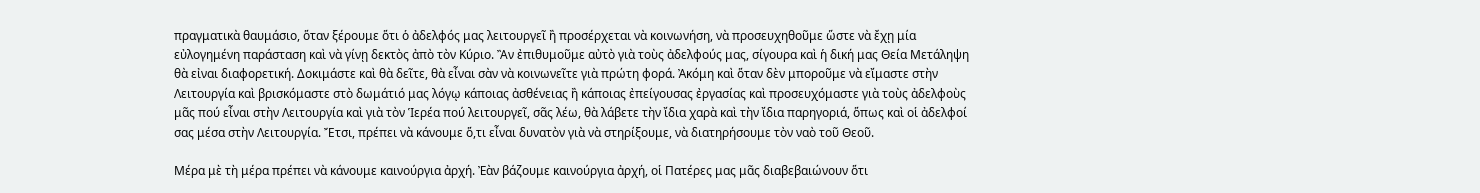πραγματικὰ θαυμάσιο, ὅταν ξέρουμε ὅτι ὁ ἀδελφός μας λειτουργεῖ ἢ προσέρχεται νὰ κοινωνήση, νὰ προσευχηθοῦμε ὥστε νὰ ἔχῃ μία εὐλογημένη παράσταση καὶ νὰ γίνῃ δεκτὸς ἀπὸ τὸν Κύριο. Ἂν ἐπιθυμοῦμε αὐτὸ γιὰ τοὺς ἀδελφούς μας, σίγουρα καὶ ἡ δική μας Θεία Μετάληψη θὰ εἰναι διαφορετική. Δοκιμάστε καὶ θὰ δεῖτε, θὰ εἶναι σὰν νὰ κοινωνεῖτε γιὰ πρώτη φορά. Ἀκόμη καὶ ὅταν δὲν μποροῦμε νὰ εἴμαστε στὴν Λειτουργία καὶ βρισκόμαστε στὸ δωμάτιό μας λόγῳ κάποιας ἀσθένειας ἢ κάποιας ἐπείγουσας ἐργασίας καὶ προσευχόμαστε γιὰ τοὺς ἀδελφοὺς μᾶς πού εἶναι στὴν Λειτουργία καὶ γιὰ τὸν Ἱερέα πού λειτουργεῖ, σᾶς λέω, θὰ λάβετε τὴν ἴδια χαρὰ καὶ τὴν ἴδια παρηγοριά, ὅπως καὶ οἱ ἀδελφοί σας μέσα στὴν Λειτουργία. Ἔτσι, πρέπει νὰ κάνουμε ὅ,τι εἶναι δυνατὸν γιὰ νὰ στηρίξουμε, νὰ διατηρήσουμε τὸν ναὸ τοῦ Θεοῦ.

Μέρα μὲ τὴ μέρα πρέπει νὰ κάνουμε καινούργια ἀρχή. Ἐὰν βάζουμε καινούργια ἀρχή, οἱ Πατέρες μας μᾶς διαβεβαιώνουν ὅτι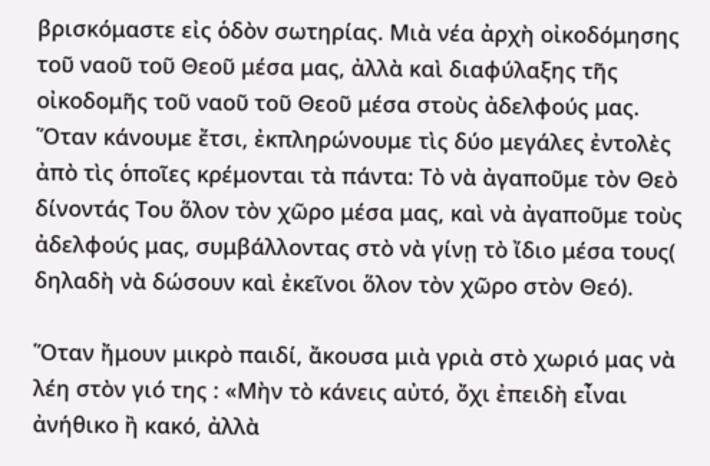βρισκόμαστε εἰς ὁδὸν σωτηρίας. Μιὰ νέα ἀρχὴ οἰκοδόμησης τοῦ ναοῦ τοῦ Θεοῦ μέσα μας, ἀλλὰ καὶ διαφύλαξης τῆς οἰκοδομῆς τοῦ ναοῦ τοῦ Θεοῦ μέσα στοὺς ἀδελφούς μας. Ὅταν κάνουμε ἔτσι, ἐκπληρώνουμε τὶς δύο μεγάλες ἐντολὲς ἀπὸ τὶς ὁποῖες κρέμονται τὰ πάντα: Τὸ νὰ ἀγαποῦμε τὸν Θεὸ δίνοντάς Του ὅλον τὸν χῶρο μέσα μας, καὶ νὰ ἀγαποῦμε τοὺς ἀδελφούς μας, συμβάλλοντας στὸ νὰ γίνῃ τὸ ἴδιο μέσα τους( δηλαδὴ νὰ δώσουν καὶ ἐκεῖνοι ὅλον τὸν χῶρο στὸν Θεό).

Ὅταν ἤμουν μικρὸ παιδί, ἄκουσα μιὰ γριὰ στὸ χωριό μας νὰ λέη στὸν γιό της : «Μὴν τὸ κάνεις αὐτό, ὄχι ἐπειδὴ εἶναι ἀνήθικο ἢ κακό, ἀλλὰ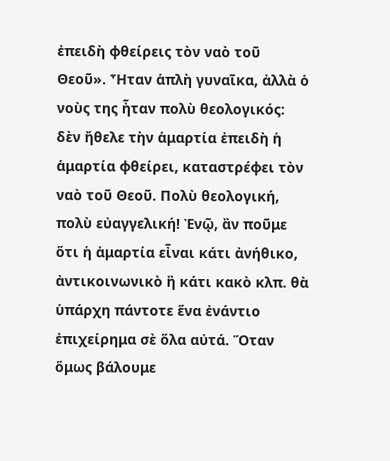ἐπειδὴ φθείρεις τὸν ναὸ τοῦ Θεοῦ». Ἦταν ἁπλὴ γυναῖκα, ἀλλὰ ὁ νοὺς της ἦταν πολὺ θεολογικός: δὲν ἤθελε τὴν ἁμαρτία ἐπειδὴ ἡ ἁμαρτία φθείρει, καταστρέφει τὸν ναὸ τοῦ Θεοῦ. Πολὺ θεολογική, πολὺ εὐαγγελική! Ἐνῷ, ἂν ποῦμε ὅτι ἡ ἁμαρτία εἶναι κάτι ἀνήθικο, ἀντικοινωνικὸ ἢ κάτι κακὸ κλπ. θὰ ὑπάρχη πάντοτε ἕνα ἐνάντιο ἐπιχείρημα σὲ ὅλα αὐτά. Ὅταν ὅμως βάλουμε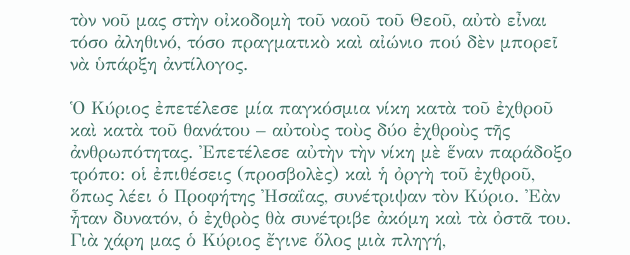τὸν νοῦ μας στὴν οἰκοδομὴ τοῦ ναοῦ τοῦ Θεοῦ, αὐτὸ εἶναι τόσο ἀληθινό, τόσο πραγματικὸ καὶ αἰώνιο πού δὲν μπορεῖ νὰ ὑπάρξη ἀντίλογος.

Ὁ Κύριος ἐπετέλεσε μία παγκόσμια νίκη κατὰ τοῦ ἐχθροῦ καὶ κατὰ τοῦ θανάτου – αὐτοὺς τοὺς δύο ἐχθροὺς τῆς ἀνθρωπότητας. Ἐπετέλεσε αὐτὴν τὴν νίκη μὲ ἕναν παράδοξο τρόπο: οἱ ἐπιθέσεις (προσβολὲς) καὶ ἡ ὀργὴ τοῦ ἐχθροῦ, ὅπως λέει ὁ Προφήτης Ἠσαΐας, συνέτριψαν τὸν Κύριο. Ἐὰν ἦταν δυνατόν, ὁ ἐχθρὸς θὰ συνέτριβε ἀκόμη καὶ τὰ ὀστᾶ του. Γιὰ χάρη μας ὁ Κύριος ἔγινε ὅλος μιὰ πληγή,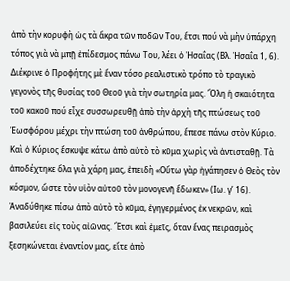ἀπὸ τὴν κορυφὴ ὡς τὰ ἄκρα τῶν ποδῶν Του, ἔτσι πού νὰ μὴν ὑπάρχη τόπος γιὰ νὰ μπῇ ἐπίδεσμος πάνω Του, λέει ὁ Ἠσαΐας (Βλ. Ἠσαΐα 1, 6). Διέκρινε ὁ Προφήτης μὲ ἕναν τόσο ρεαλιστικὸ τρόπο τὸ τραγικὸ γεγονὸς τῆς θυσίας τοῦ Θεοῦ γιὰ τὴν σωτηρία μας. Ὅλη ἡ σκαιότητα τοῦ κακοῦ πού εἶχε συσσωρευθῇ ἀπὸ τὴν ἀρχὴ τῆς πτώσεως τοῦ Ἑωσφόρου μέχρι τὴν πτώση τοῦ ἀνθρώπου, ἔπεσε πάνω στὸν Κύριο. Καὶ ὁ Κύριος ἔσκυψε κάτω ἀπὸ αὐτὸ τὸ κῦμα χωρὶς νὰ ἀντισταθῇ. Τὰ ἀποδέχτηκε ὅλα γιὰ χάρη μας, ἐπειδὴ «Οὕτω γὰρ ἠγάπησεν ὁ Θεὸς τὸν κόσμον, ὥστε τὸν υἱὸν αὐτοῦ τὸν μονογενῆ ἔδωκεν» (Ιω. γ’ 16). Ἀναδύθηκε πίσω ἀπὸ αὐτὸ τὸ κῦμα, ἐγηγερμένος ἐκ νεκρῶν, καὶ βασιλεύει εἰς τοὺς αἰῶνας. Ἔτσι καὶ ἐμεῖς, ὅταν ἕνας πειρασμὸς ξεσηκώνεται ἐναντίον μας, εἴτε ἀπὸ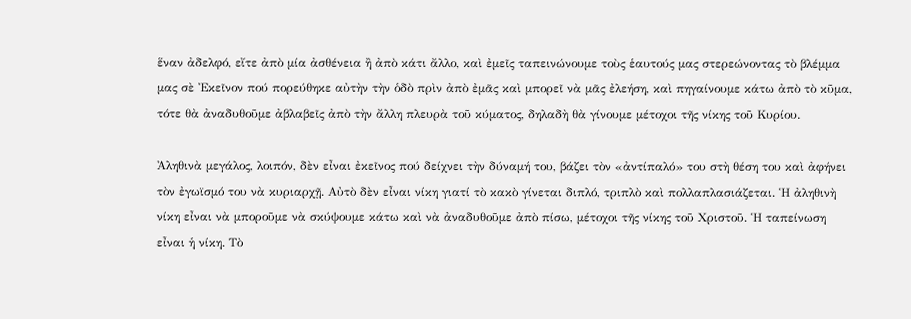ἕναν ἀδελφό, εἴτε ἀπὸ μία ἀσθένεια ἢ ἀπὸ κάτι ἄλλο, καὶ ἐμεῖς ταπεινώνουμε τοὺς ἑαυτούς μας στερεώνοντας τὸ βλέμμα μας σὲ Ἐκεῖνον πού πορεύθηκε αὐτὴν τὴν ὁδὸ πρὶν ἀπὸ ἐμᾶς καὶ μπορεῖ νὰ μᾶς ἐλεήση, καὶ πηγαίνουμε κάτω ἀπὸ τὸ κῦμα, τότε θὰ ἀναδυθοῦμε ἀβλαβεῖς ἀπὸ τὴν ἄλλη πλευρὰ τοῦ κύματος, δηλαδὴ θὰ γίνουμε μέτοχοι τῆς νίκης τοῦ Κυρίου.

Ἀληθινὰ μεγάλος, λοιπόν, δὲν εἶναι ἐκεῖνος πού δείχνει τὴν δύναμή του, βάζει τὸν «ἀντίπαλό» του στὴ θέση του καὶ ἀφήνει τὸν ἐγωϊσμό του νὰ κυριαρχῇ. Αὐτὸ δὲν εἶναι νίκη γιατί τὸ κακὸ γίνεται διπλό, τριπλὸ καὶ πολλαπλασιάζεται. Ἡ ἀληθινὴ νίκη εἶναι νὰ μποροῦμε νὰ σκύψουμε κάτω καὶ νὰ ἀναδυθοῦμε ἀπὸ πίσω, μέτοχοι τῆς νίκης τοῦ Χριστοῦ. Ἡ ταπείνωση εἶναι ἡ νίκη. Τὸ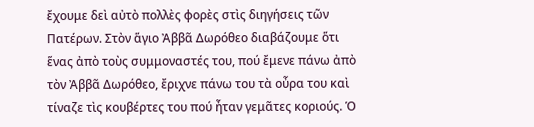ἔχουμε δεὶ αὐτὸ πολλὲς φορὲς στὶς διηγήσεις τῶν Πατέρων. Στὸν ἅγιο Ἀββᾶ Δωρόθεο διαβάζουμε ὅτι ἕνας ἀπὸ τοὺς συμμοναστές του, πού ἔμενε πάνω ἀπὸ τὸν Ἀββᾶ Δωρόθεο, ἔριχνε πάνω του τὰ οὖρα του καὶ τίναζε τὶς κουβέρτες του πού ἦταν γεμᾶτες κοριούς. Ὁ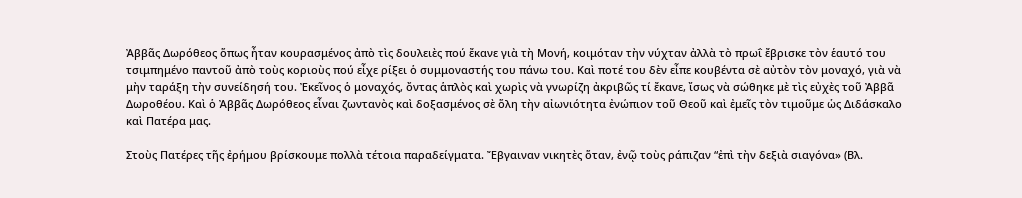Ἀββᾶς Δωρόθεος ὅπως ἦταν κουρασμένος ἀπὸ τὶς δουλειὲς πού ἔκανε γιὰ τὴ Μονή, κοιμόταν τὴν νύχταν ἀλλὰ τὸ πρωΐ ἔβρισκε τὸν ἑαυτό του τσιμπημένο παντοῦ ἀπὸ τοὺς κοριοὺς πού εἶχε ρίξει ὁ συμμοναστής του πάνω του. Καὶ ποτέ του δὲν εἶπε κουβέντα σὲ αὐτὸν τὸν μοναχό, γιὰ νὰ μὴν ταράξη τὴν συνείδησή του. Ἐκεῖνος ὁ μοναχός, ὄντας ἁπλὸς καὶ χωρὶς νὰ γνωρίζη ἀκριβῶς τί ἔκανε, ἴσως νὰ σώθηκε μὲ τὶς εὐχὲς τοῦ Ἀββᾶ Δωροθέου. Καὶ ὁ Ἀββᾶς Δωρόθεος εἶναι ζωντανὸς καὶ δοξασμένος σὲ ὅλη τὴν αἰωνιότητα ἐνώπιον τοῦ Θεοῦ καὶ ἐμεῖς τὸν τιμοῦμε ὡς Διδάσκαλο καὶ Πατέρα μας.

Στοὺς Πατέρες τῆς ἐρήμου βρίσκουμε πολλὰ τέτοια παραδείγματα. Ἔβγαιναν νικητὲς ὅταν, ἐνῷ τοὺς ράπιζαν “ἐπὶ τὴν δεξιὰ σιαγόνα» (Βλ.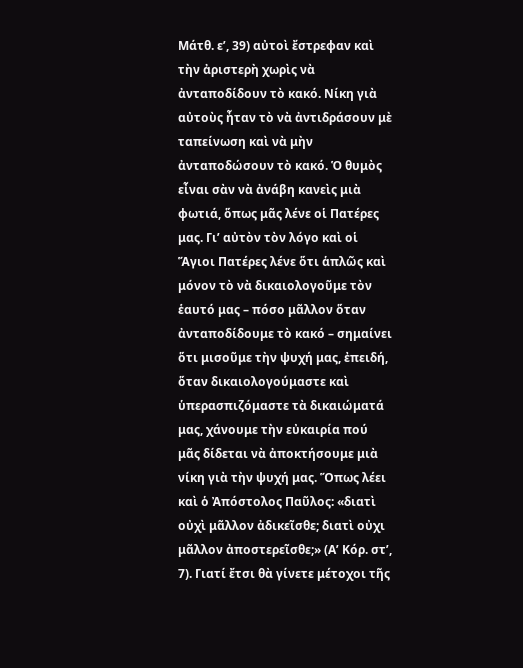Μάτθ. ε’, 39) αὐτοὶ ἔστρεφαν καὶ τὴν ἀριστερὴ χωρὶς νὰ ἀνταποδίδουν τὸ κακό. Νίκη γιὰ αὐτοὺς ἦταν τὸ νὰ ἀντιδράσουν μὲ ταπείνωση καὶ νὰ μὴν ἀνταποδώσουν τὸ κακό. Ὁ θυμὸς εἶναι σὰν νὰ ἀνάβη κανεὶς μιὰ φωτιά, ὅπως μᾶς λένε οἱ Πατέρες μας. Γι’ αὐτὸν τὸν λόγο καὶ οἱ Ἅγιοι Πατέρες λένε ὅτι ἁπλῶς καὶ μόνον τὸ νὰ δικαιολογοῦμε τὸν ἑαυτό μας – πόσο μᾶλλον ὅταν ἀνταποδίδουμε τὸ κακό – σημαίνει ὅτι μισοῦμε τὴν ψυχή μας, ἐπειδή, ὅταν δικαιολογούμαστε καὶ ὑπερασπιζόμαστε τὰ δικαιώματά μας, χάνουμε τὴν εὐκαιρία πού μᾶς δίδεται νὰ ἀποκτήσουμε μιὰ νίκη γιὰ τὴν ψυχή μας. Ὅπως λέει καὶ ὁ Ἀπόστολος Παῦλος: «διατὶ οὐχὶ μᾶλλον ἀδικεῖσθε; διατὶ οὐχι μᾶλλον ἀποστερεῖσθε;» (Α’ Κόρ. στ’, 7). Γιατί ἔτσι θὰ γίνετε μέτοχοι τῆς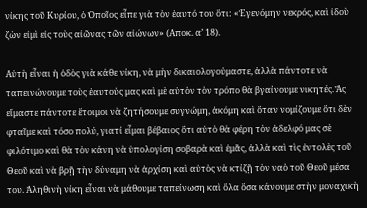νίκης τοῦ Κυρίου, ὁ Ὁποῖος εἶπε γιὰ τὸν ἑαυτό του ὅτι: «Ἐγενόμην νεκρός, καὶ ἰδοὺ ζὼν εἰμὶ εἰς τοὺς αἰῶνας τῶν αἰώνων» (Αποκ. α’ 18).

Αὐτὴ εἶναι ἡ ὁδὸς γιὰ κάθε νίκη, νὰ μὴν δικαιολογούμαστε, ἀλλὰ πάντοτε νὰ ταπεινώνουμε τοὺς ἑαυτούς μας καὶ μὲ αὐτὸν τὸν τρόπο θὰ βγαίνουμε νικητές. Ἅς εἴμαστε πάντοτε ἕτοιμοι νὰ ζητήσουμε συγνώμη, ἀκόμη καὶ ὅταν νομίζουμε ὅτι δὲν φταῖμε καὶ τόσο πολύ, γιατί εἶμαι βέβαιος ὅτι αὐτὸ θὰ φέρη τὸν ἀδελφό μας σὲ φιλότιμο καὶ θὰ τὸν κάνη νὰ ὑπολογίση σοβαρὰ καὶ ἐμᾶς, ἀλλὰ καὶ τὶς ἐντολὲς τοῦ Θεοῦ καὶ νὰ βρῇ τὴν δύναμη νὰ ἀρχίση καὶ αὐτὸς νὰ κτίζῇ τὸν ναὸ τοῦ Θεοῦ μέσα του. Ἀληθινὴ νίκη εἶναι νὰ μάθουμε ταπείνωση καὶ ὅλα ὅσα κάνουμε στὴν μοναχικὴ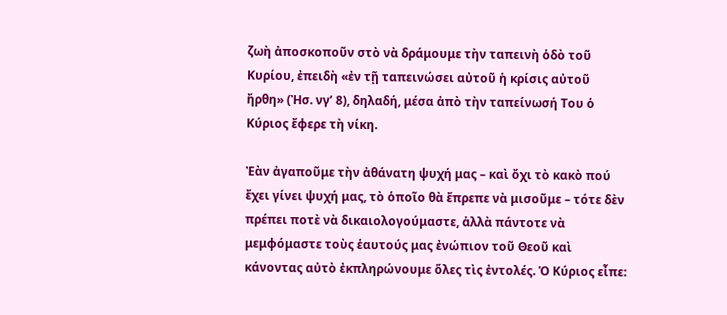ζωὴ ἀποσκοποῦν στὸ νὰ δράμουμε τὴν ταπεινὴ ὁδὸ τοῦ Κυρίου, ἐπειδὴ «ἐν τῇ ταπεινώσει αὐτοῦ ἡ κρίσις αὐτοῦ ἤρθη» (Ἠσ. νγ’ 8), δηλαδή, μέσα ἀπὸ τὴν ταπείνωσή Του ὁ Κύριος ἔφερε τὴ νίκη.

Ἐὰν ἀγαποῦμε τὴν ἀθάνατη ψυχή μας – καὶ ὄχι τὸ κακὸ πού ἔχει γίνει ψυχή μας, τὸ ὁποῖο θὰ ἔπρεπε νὰ μισοῦμε – τότε δὲν πρέπει ποτὲ νὰ δικαιολογούμαστε, ἀλλὰ πάντοτε νὰ μεμφόμαστε τοὺς ἑαυτούς μας ἐνώπιον τοῦ Θεοῦ καὶ κάνοντας αὐτὸ ἐκπληρώνουμε ὅλες τὶς ἐντολές. Ὁ Κύριος εἶπε: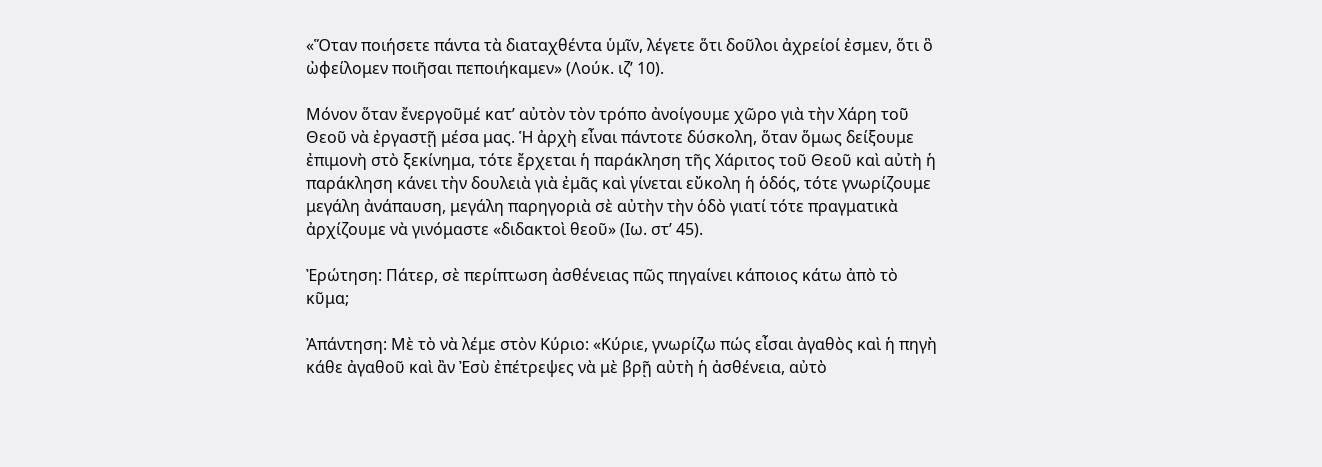«Ὅταν ποιήσετε πάντα τὰ διαταχθέντα ὑμῖν, λέγετε ὅτι δοῦλοι ἀχρείοί ἐσμεν, ὅτι ὃ ὠφείλομεν ποιῆσαι πεποιήκαμεν» (Λούκ. ιζ’ 10).

Μόνον ὅταν ἔνεργοῦμέ κατ’ αὐτὸν τὸν τρόπο ἀνοίγουμε χῶρο γιὰ τὴν Χάρη τοῦ Θεοῦ νὰ ἐργαστῇ μέσα μας. Ἡ ἀρχὴ εἶναι πάντοτε δύσκολη, ὅταν ὅμως δείξουμε ἐπιμονὴ στὸ ξεκίνημα, τότε ἔρχεται ἡ παράκληση τῆς Χάριτος τοῦ Θεοῦ καὶ αὐτὴ ἡ παράκληση κάνει τὴν δουλειὰ γιὰ ἐμᾶς καὶ γίνεται εὔκολη ἡ ὁδός, τότε γνωρίζουμε μεγάλη ἀνάπαυση, μεγάλη παρηγοριὰ σὲ αὐτὴν τὴν ὁδὸ γιατί τότε πραγματικὰ ἀρχίζουμε νὰ γινόμαστε «διδακτοὶ θεοῦ» (Ιω. στ’ 45).

Ἐρώτηση: Πάτερ, σὲ περίπτωση ἀσθένειας πῶς πηγαίνει κάποιος κάτω ἀπὸ τὸ κῦμα;

Ἀπάντηση: Μὲ τὸ νὰ λέμε στὸν Κύριο: «Κύριε, γνωρίζω πώς εἶσαι ἀγαθὸς καὶ ἡ πηγὴ κάθε ἀγαθοῦ καὶ ἂν Ἐσὺ ἐπέτρεψες νὰ μὲ βρῇ αὐτὴ ἡ ἀσθένεια, αὐτὸ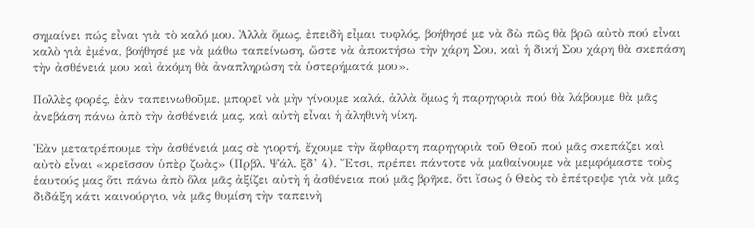σημαίνει πώς εἶναι γιὰ τὸ καλό μου. Ἀλλὰ ὅμως, ἐπειδὴ εἶμαι τυφλός, βοήθησέ με νὰ δὼ πῶς θὰ βρῶ αὐτὸ πού εἶναι καλὸ γιὰ ἐμένα, βοήθησέ με νὰ μάθω ταπείνωση, ὥστε νὰ ἀποκτήσω τὴν χάρη Σου, καὶ ἡ δική Σου χάρη θὰ σκεπάση τὴν ἀσθένειά μου καὶ ἀκόμη θὰ ἀναπληρώση τὰ ὑστερήματά μου».

Πολλὲς φορές, ἐὰν ταπεινωθοῦμε, μπορεῖ νὰ μὴν γίνουμε καλά, ἀλλὰ ὅμως ἡ παρηγοριὰ πού θὰ λάβουμε θὰ μᾶς ἀνεβάση πάνω ἀπὸ τὴν ἀσθένειά μας, καὶ αὐτὴ εἶναι ἡ ἀληθινὴ νίκη.

Ἐὰν μετατρέπουμε τὴν ἀσθένειά μας σὲ γιορτή, ἔχουμε τὴν ἄφθαρτη παρηγοριὰ τοῦ Θεοῦ πού μᾶς σκεπάζει καὶ αὐτὸ εἶναι «κρεῖσσον ὑπὲρ ζωὰς» (Πρβλ. Ψάλ. ξδ’ 4). Ἔτσι, πρέπει πάντοτε νὰ μαθαίνουμε νὰ μεμφόμαστε τοὺς ἑαυτούς μας ὅτι πάνω ἀπὸ ὅλα μᾶς ἀξίζει αὐτὴ ἡ ἀσθένεια πού μᾶς βρῆκε, ὅτι ἴσως ὁ Θεὸς τὸ ἐπέτρεψε γιὰ νὰ μᾶς διδάξη κάτι καινούργιο, νὰ μᾶς θυμίση τὴν ταπεινὴ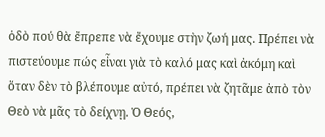ὁδὸ πού θὰ ἔπρεπε νὰ ἔχουμε στὴν ζωή μας. Πρέπει νὰ πιστεύουμε πώς εἶναι γιὰ τὸ καλό μας καὶ ἀκόμη καὶ ὅταν δὲν τὸ βλέπουμε αὐτό, πρέπει νὰ ζητᾶμε ἀπὸ τὸν Θεὸ νὰ μᾶς τὸ δείχνῃ. Ὁ Θεός,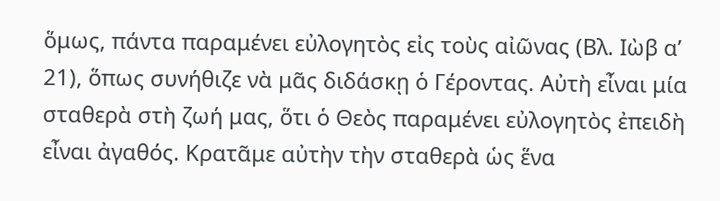ὅμως, πάντα παραμένει εὐλογητὸς εἰς τοὺς αἰῶνας (Βλ. Ιὼβ α’ 21), ὅπως συνήθιζε νὰ μᾶς διδάσκῃ ὁ Γέροντας. Αὐτὴ εἶναι μία σταθερὰ στὴ ζωή μας, ὅτι ὁ Θεὸς παραμένει εὐλογητὸς ἐπειδὴ εἶναι ἀγαθός. Κρατᾶμε αὐτὴν τὴν σταθερὰ ὡς ἕνα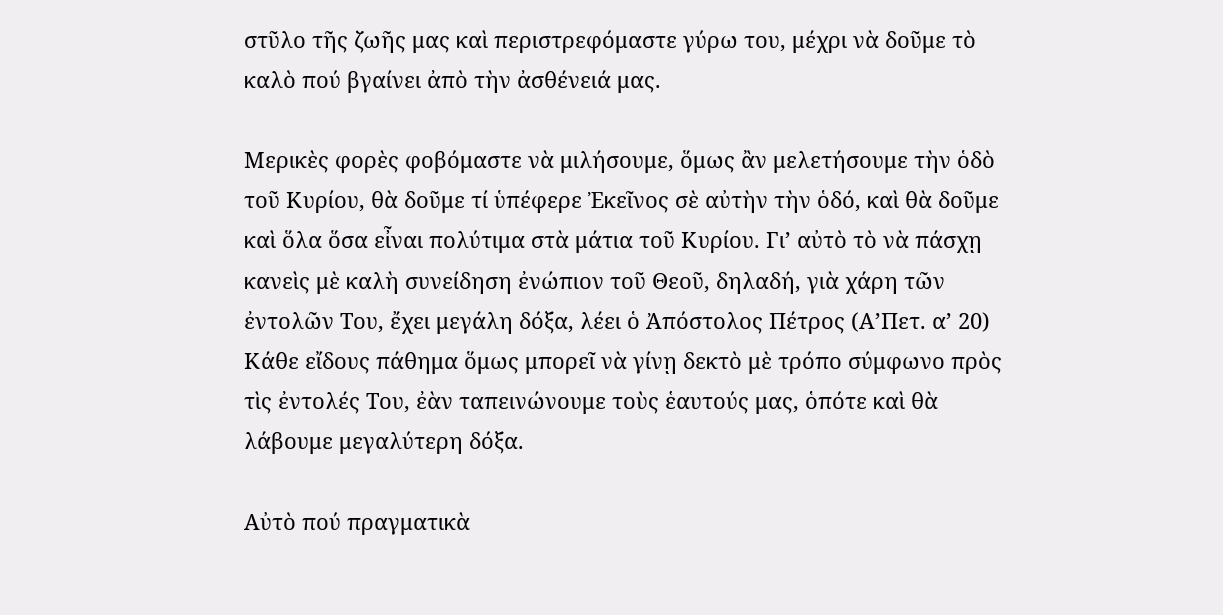στῦλο τῆς ζωῆς μας καὶ περιστρεφόμαστε γύρω του, μέχρι νὰ δοῦμε τὸ καλὸ πού βγαίνει ἀπὸ τὴν ἀσθένειά μας.

Μερικὲς φορὲς φοβόμαστε νὰ μιλήσουμε, ὅμως ἂν μελετήσουμε τὴν ὁδὸ τοῦ Κυρίου, θὰ δοῦμε τί ὑπέφερε Ἐκεῖνος σὲ αὐτὴν τὴν ὁδό, καὶ θὰ δοῦμε καὶ ὅλα ὅσα εἶναι πολύτιμα στὰ μάτια τοῦ Κυρίου. Γι’ αὐτὸ τὸ νὰ πάσχῃ κανεὶς μὲ καλὴ συνείδηση ἐνώπιον τοῦ Θεοῦ, δηλαδή, γιὰ χάρη τῶν ἐντολῶν Του, ἔχει μεγάλη δόξα, λέει ὁ Ἀπόστολος Πέτρος (Α’Πετ. α’ 20) Κάθε εἴδους πάθημα ὅμως μπορεῖ νὰ γίνῃ δεκτὸ μὲ τρόπο σύμφωνο πρὸς τὶς ἐντολές Του, ἐὰν ταπεινώνουμε τοὺς ἑαυτούς μας, ὁπότε καὶ θὰ λάβουμε μεγαλύτερη δόξα.

Αὐτὸ πού πραγματικὰ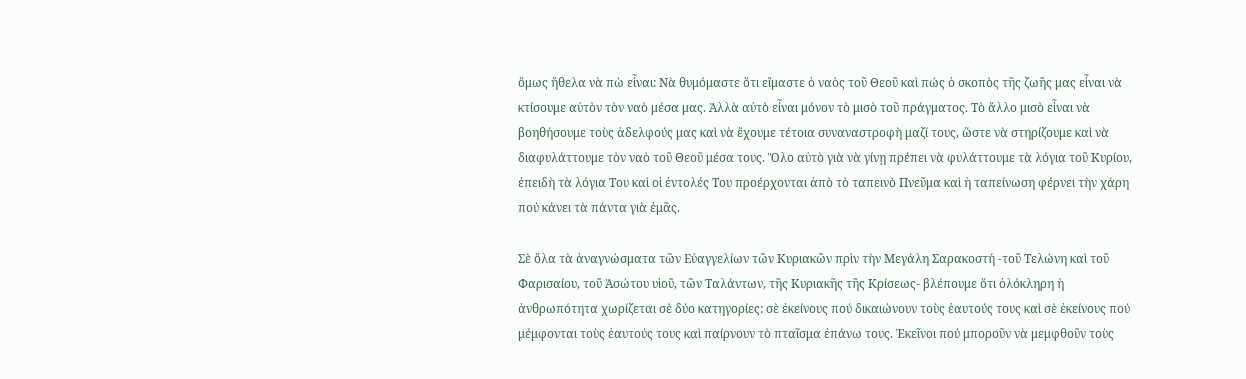ὅμως ἤθελα νὰ πὼ εἶναι: Νὰ θυμόμαστε ὅτι εἴμαστε ὁ ναὸς τοῦ Θεοῦ καὶ πώς ὁ σκοπὸς τῆς ζωῆς μας εἶναι νὰ κτίσουμε αὐτὸν τὸν ναὸ μέσα μας. Ἀλλὰ αὐτὸ εἶναι μόνον τὸ μισὸ τοῦ πράγματος. Τὸ ἄλλο μισὸ εἶναι νὰ βοηθήσουμε τοὺς ἀδελφούς μας καὶ νὰ ἔχουμε τέτοια συναναστροφὴ μαζί τους, ὥστε νὰ στηρίζουμε καὶ νὰ διαφυλάττουμε τὸν ναὸ τοῦ Θεοῦ μέσα τους. Ὅλο αὐτὸ γιὰ νὰ γίνῃ πρέπει νὰ φυλάττουμε τὰ λόγια τοῦ Κυρίου, ἐπειδὴ τὰ λόγια Του καὶ οἱ ἐντολές Του προέρχονται ἀπὸ τὸ ταπεινὸ Πνεῦμα καὶ ἡ ταπείνωση φέρνει τὴν χάρη πού κάνει τὰ πάντα γιὰ ἐμᾶς.

Σὲ ὅλα τὰ ἀναγνώσματα τῶν Εὐαγγελίων τῶν Κυριακῶν πρὶν τὴν Μεγάλη Σαρακοστή -τοῦ Τελώνη καὶ τοῦ Φαρισαίου, τοῦ Ἀσώτου υἱοῦ, τῶν Ταλάντων, τῆς Κυριακῆς τῆς Κρίσεως- βλέπουμε ὅτι ὁλόκληρη ἡ ἀνθρωπότητα χωρίζεται σὲ δύο κατηγορίες: σὲ ἐκείνους πού δικαιώνουν τοὺς ἑαυτούς τους καὶ σὲ ἐκείνους πού μέμφονται τοὺς ἑαυτούς τους καὶ παίρνουν τὸ πταῖσμα ἐπάνω τους. Ἐκεῖνοι πού μποροῦν νὰ μεμφθοῦν τοὺς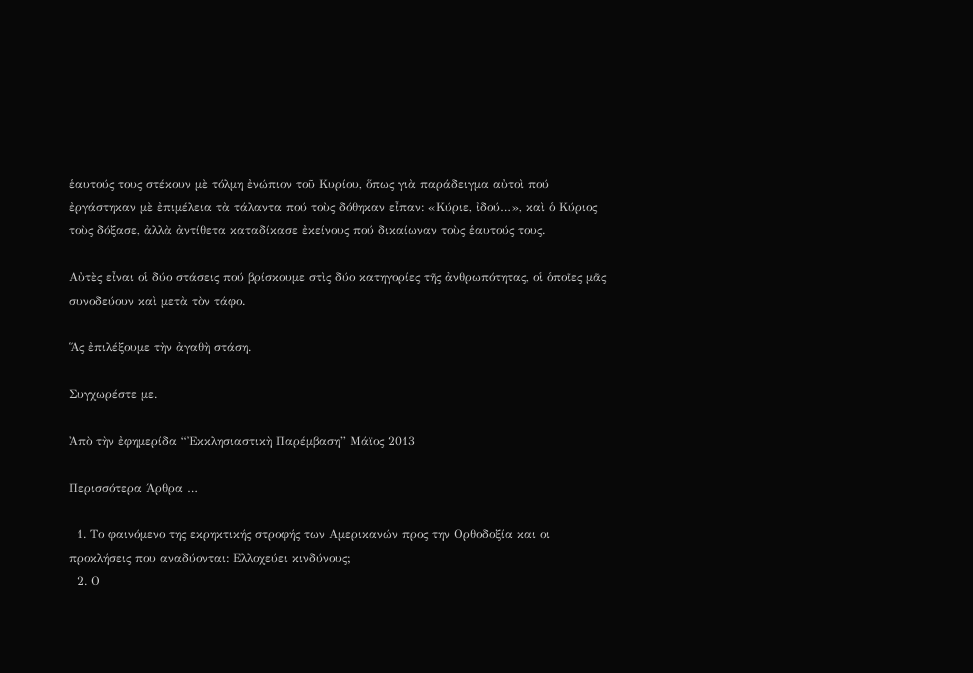ἑαυτούς τους στέκουν μὲ τόλμη ἐνώπιον τοῦ Κυρίου, ὅπως γιὰ παράδειγμα αὐτοὶ πού ἐργάστηκαν μὲ ἐπιμέλεια τὰ τάλαντα πού τοὺς δόθηκαν εἶπαν: «Κύριε, ἰδού…», καὶ ὁ Κύριος τοὺς δόξασε, ἀλλὰ ἀντίθετα καταδίκασε ἐκείνους πού δικαίωναν τοὺς ἑαυτούς τους.

Αὐτὲς εἶναι οἱ δύο στάσεις πού βρίσκουμε στὶς δύο κατηγορίες τῆς ἀνθρωπότητας, οἱ ὁποῖες μᾶς συνοδεύουν καὶ μετὰ τὸν τάφο.

Ἅς ἐπιλέξουμε τὴν ἀγαθὴ στάση.

Συγχωρέστε με.

Ἀπὸ τὴν ἐφημερίδα “Ἐκκλησιαστικὴ Παρέμβαση” Μάϊος 2013

Περισσότερα Άρθρα …

  1. Το φαινόμενο της εκρηκτικής στροφής των Αμερικανών προς την Ορθοδοξία και οι προκλήσεις που αναδύονται: Ελλοχεύει κινδύνους;
  2. Ο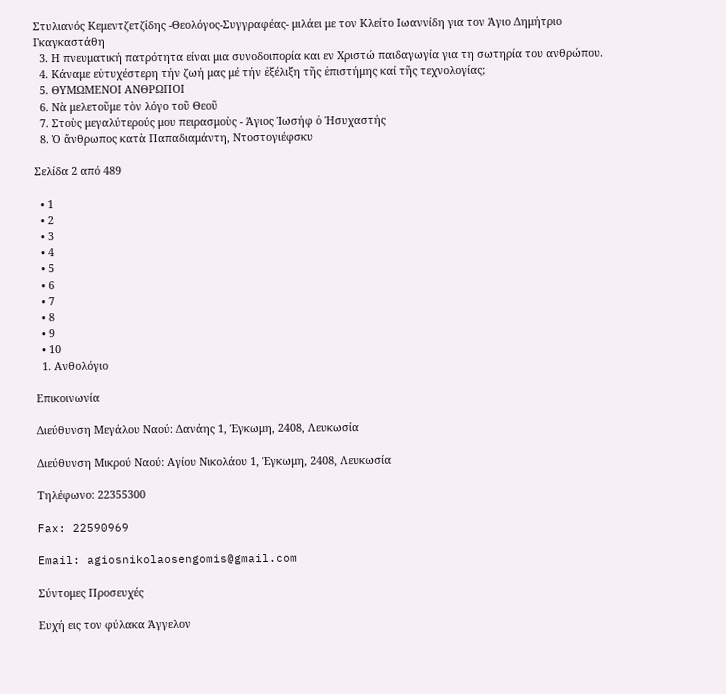Στυλιανός Κεμεντζετζίδης -Θεολόγος-Συγγραφέας- μιλάει με τον Κλείτο Ιωαννίδη για τον Άγιο Δημήτριο Γκαγκαστάθη
  3. Η πνευματική πατρότητα είναι μια συνοδοιπορία και εν Χριστώ παιδαγωγία για τη σωτηρία του ανθρώπου.
  4. Κάναμε εὐτυχέστερη τήν ζωή μας μέ τήν ἐξέλιξη τῆς ἐπιστήμης καί τῆς τεχνολογίας;
  5. ΘΥΜΩΜΕΝΟΙ ΑΝΘΡΩΠΟΙ
  6. Νὰ μελετοῦμε τὸν λόγο τοῦ Θεοῦ
  7. Στοὺς μεγαλύτερούς μου πειρασμοὺς - Άγιος Ἰωσήφ ὁ Ἡσυχαστής
  8. Ὁ ἄνθρωπος κατὰ Παπαδιαμάντη, Ντοστογιέφσκυ

Σελίδα 2 από 489

  • 1
  • 2
  • 3
  • 4
  • 5
  • 6
  • 7
  • 8
  • 9
  • 10
  1. Ανθολόγιο

Επικοινωνία

Διεύθυνση Μεγάλου Ναού: Δανάης 1, Έγκωμη, 2408, Λευκωσία

Διεύθυνση Μικρού Ναού: Αγίου Νικολάου 1, Έγκωμη, 2408, Λευκωσία

Τηλέφωνο: 22355300

Fax: 22590969

Email: agiosnikolaosengomis@gmail.com

Σύντομες Προσευχές

Ευχή εις τον φύλακα Άγγελον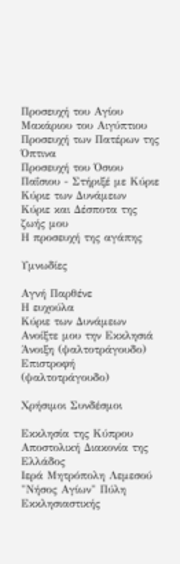Προσευχή του Αγίου Μακάριου του Αιγύπτιου
Προσευχή των Πατέρων της Όπτινα
Προσευχή του Όσιου Παΐσιου - Στήριξέ με Κύριε
Κύριε των Δυνάμεων
Κύριε και Δέσποτα της ζωής μου
Η προσευχή της αγάπης

Υμνωδίες

Αγνή Παρθένε
Η ευχούλα
Κύριε των Δυνάμεων
Ανοίξτε μου την Εκκλησιά
Άνοιξη (ψαλτοτράγουδο)
Επιστροφή (ψαλτοτράγουδο)

Χρήσιμοι Συνδέσμοι

Εκκλησία της Κύπρου
Αποστολική Διακονία της Ελλάδος
Ιερά Μητρόπολη Λεμεσού
"Νήσος Αγίων" Πύλη Εκκλησιαστικής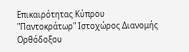Επικαιρότητας Κύπρου
"Παντοκράτωρ" Ιστοχώρος Διανομής Ορθόδοξου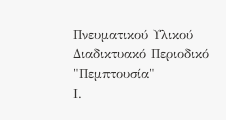Πνευματικού Υλικού
Διαδικτυακό Περιοδικό "Πεμπτουσία"
Ι.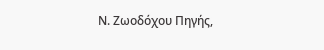Ν. Ζωοδόχου Πηγής,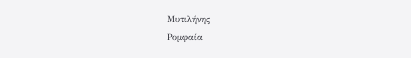Μυτιλήνης
Ρομφαία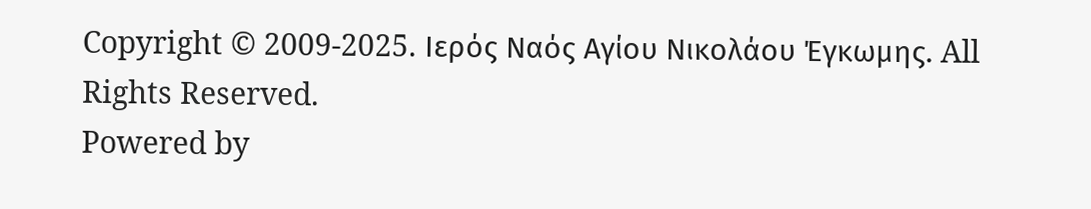Copyright © 2009-2025. Ιερός Ναός Αγίου Νικολάου Έγκωμης. All Rights Reserved.
Powered by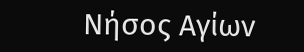Νήσος Αγίων